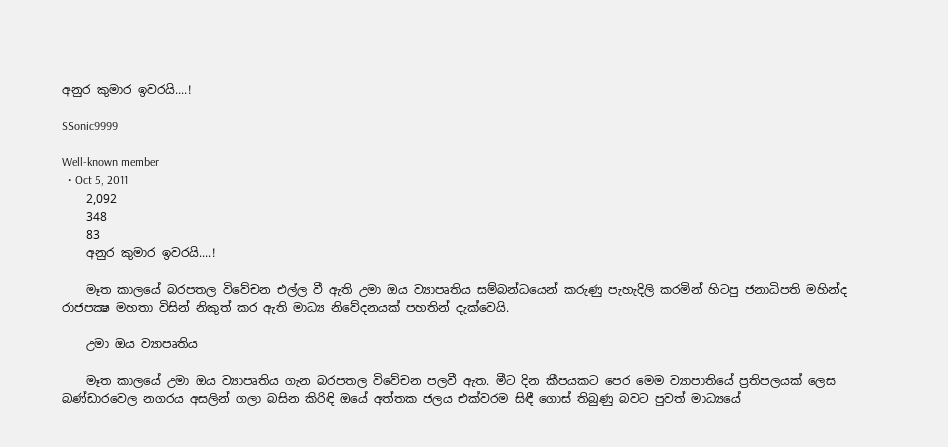අනුර කුමාර ඉවරයි....!

SSonic9999

Well-known member
  • Oct 5, 2011
    2,092
    348
    83
    අනුර කුමාර ඉවරයි....!

    මෑත කාලයේ බරපතල විවේචන එල්ල වී ඇති උමා ඔය ව්‍යාපෘතිය සම්බන්ධයෙන් කරුණු පැහැදිලි කරමින් හිටපු ජනාධිපති මහින්ද රාජපක්‍ෂ මහතා විසින් නිකුත් කර ඇති මාධ්‍ය නිවේදනයක් පහතින් දැක්වෙයි.

    උමා ඔය ව්‍යාපෘතිය

    මෑත කාලයේ උමා ඔය ව්‍යාපෘතිය ගැන බරපතල විවේචන පලවී ඇත. මීට දින කීපයකට පෙර මෙම ව්‍යාපාතියේ ප්‍රතිපලයක් ලෙස බණ්ඩාරවෙල නගරය අසලින් ගලා බසින කිරිඳි ඔයේ අත්තක ජලය එක්වරම සිඳී ගොස් තිබුණු බවට පුවත් මාධ්‍යයේ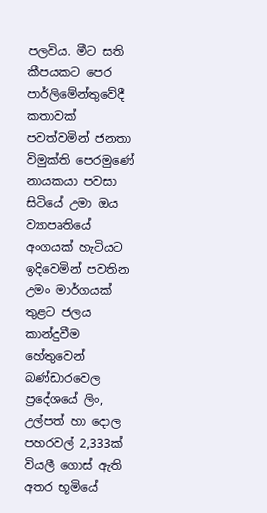පලවිය. මීට සති කීපයකට පෙර පාර්ලිමේන්තුවේදී කතාවක් පවත්වමින් ජනතා විමුක්ති පෙරමුණේ නායකයා පවසා සිටියේ උමා ඔය ව්‍යාපෘතියේ අංගයක් හැටියට ඉදිවෙමින් පවතින උමං මාර්ගයක් තුළට ජලය කාන්දුවීම හේතුවෙන් බණ්ඩාරවෙල ප්‍රදේශයේ ලිං, උල්පත් හා දොල පහරවල් 2,333ක් වියලී ගොස් ඇති අතර භූමියේ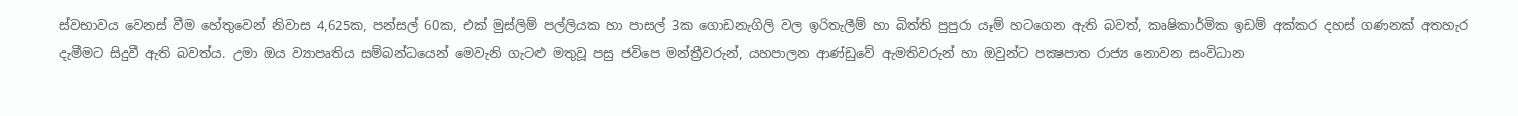ස්වභාවය වෙනස් වීම හේතුවෙන් නිවාස 4,625ක, පන්සල් 60ක, එක් මුස්ලිම් පල්ලියක හා පාසල් 3ක ගොඩනැගිලි වල ඉරිතැලීම් හා බිත්ති පුපුරා යෑම් හටගෙන ඇති බවත්, කෘෂිකාර්මික ඉඩම් අක්කර දහස් ගණනක් අතහැර දැමීමට සිදුවී ඇති බවත්ය. උමා ඔය ව්‍යාපෘතිය සම්බන්ධයෙන් මෙවැනි ගැටළු මතුවූ පසු ජවිපෙ මන්ත්‍රීවරුන්, යහපාලන ආණ්ඩුවේ ඇමතිවරුන් හා ඔවුන්ට පක්‍ෂපාත රාජ්‍ය නොවන සංවිධාන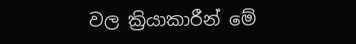වල ක්‍රියාකාරීන් මේ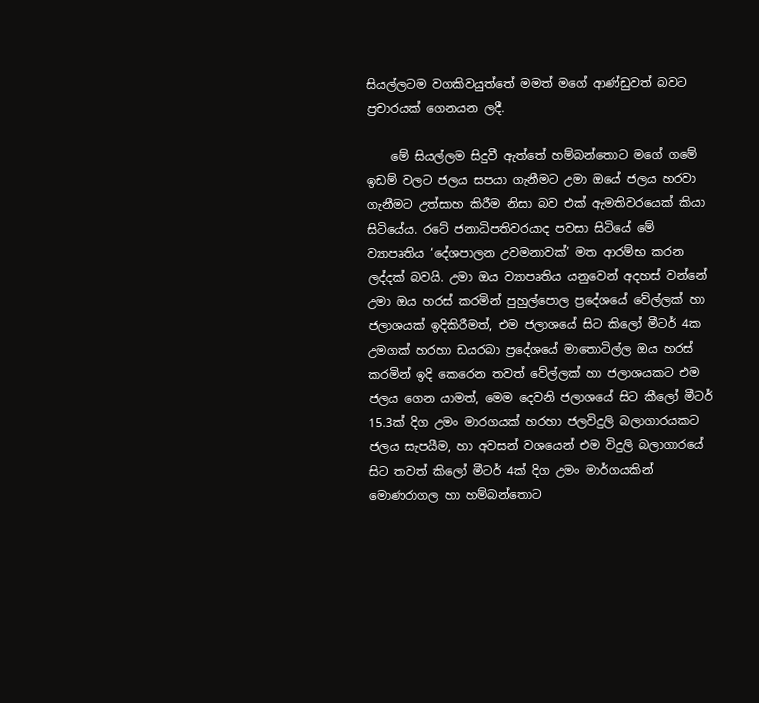සියල්ලටම වගකිවයුත්තේ මමත් මගේ ආණ්ඩුවත් බවට ප්‍රචාරයක් ගෙනයන ලදී.

    මේ සියල්ලම සිදුවී ඇත්තේ හම්බන්තොට මගේ ගමේ ඉඩම් වලට ජලය සපයා ගැනීමට උමා ඔයේ ජලය හරවා ගැනීමට උත්සාහ කිරීම නිසා බව එක් ඇමතිවරයෙක් කියා සිටියේය. රටේ ජනාධිපතිවරයාද පවසා සිටියේ මේ ව්‍යාපෘතිය ‘දේශපාලන උවමනාවක්’ මත ආරම්භ කරන ලද්දක් බවයි. උමා ඔය ව්‍යාපෘතිය යනුවෙන් අදහස් වන්නේ උමා ඔය හරස් කරමින් පුහුල්පොල ප්‍රදේශයේ වේල්ලක් හා ජලාශයක් ඉදිකිරීමත්, එම ජලාශයේ සිට කිලෝ මීටර් 4ක උමගක් හරහා ඩයරබා ප්‍රදේශයේ මාතොටිල්ල ඔය හරස් කරමින් ඉදි කෙරෙන තවත් වේල්ලක් හා ජලාශයකට එම ජලය ගෙන යාමත්, මෙම දෙවනි ජලාශයේ සිට කීලෝ මීටර් 15.3ක් දිග උමං මාරගයක් හරහා ජලවිදුලි බලාගාරයකට ජලය සැපයීම, හා අවසන් වශයෙන් එම විදුලි බලාගාරයේ සිට තවත් කිලෝ මීටර් 4ක් දිග උමං මාර්ගයකින් මොණරාගල හා හම්බන්තොට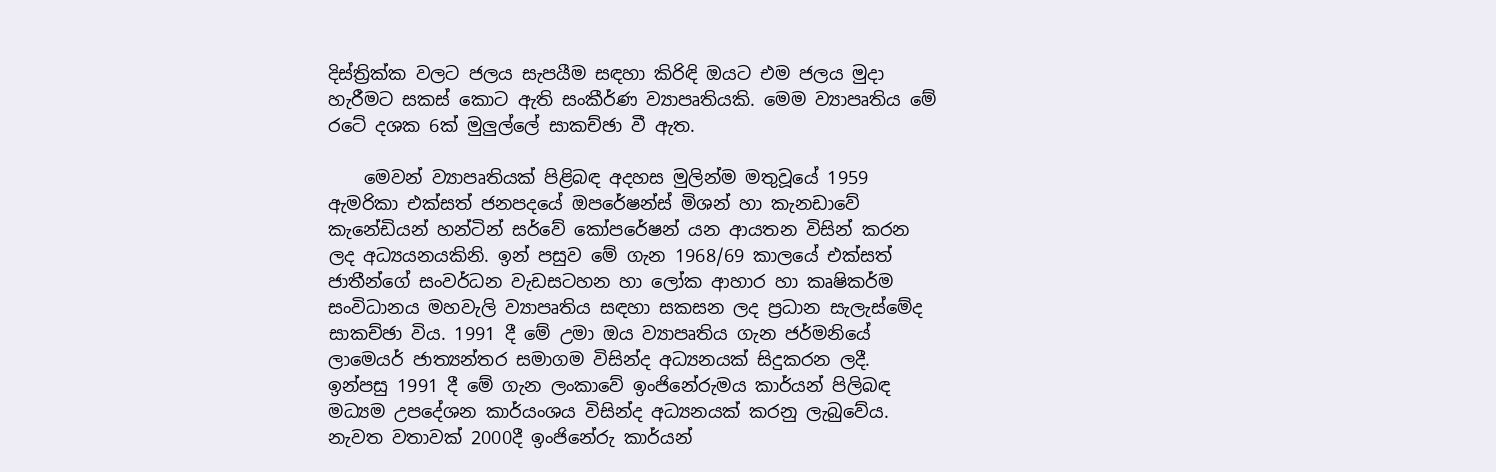දිස්ත්‍රික්ක වලට ජලය සැපයීම සඳහා කිරිඳි ඔයට එම ජලය මුදා හැරීමට සකස් කොට ඇති සංකීර්ණ ව්‍යාපෘතියකි. මෙම ව්‍යාපෘතිය මේ රටේ දශක 6ක් මුලුල්ලේ සාකච්ඡා වී ඇත.

    මෙවන් ව්‍යාපෘතියක් පිළිබඳ අදහස මුලින්ම මතුවූයේ 1959 ඇමරිකා එක්සත් ජනපදයේ ඔපරේෂන්ස් මිශන් හා කැනඩාවේ කැනේඩියන් හන්ටින් සර්වේ කෝපරේෂන් යන ආයතන විසින් කරන ලද අධ්‍යයනයකිනි. ඉන් පසුව මේ ගැන 1968/69 කාලයේ එක්සත් ජාතීන්ගේ සංවර්ධන වැඩසටහන හා ලෝක ආහාර හා කෘෂිකර්ම සංවිධානය මහවැලි ව්‍යාපෘතිය සඳහා සකසන ලද ප්‍රධාන සැලැස්මේද සාකච්ඡා විය. 1991 දී මේ උමා ඔය ව්‍යාපෘතිය ගැන ජර්මනියේ ලාමෙයර් ජාත්‍යන්තර සමාගම විසින්ද අධ්‍යනයක් සිදුකරන ලදී. ඉන්පසු 1991 දී මේ ගැන ලංකාවේ ඉංජිනේරුමය කාර්යන් පිලිබඳ මධ්‍යම උපදේශන කාර්යංශය විසින්ද අධ්‍යනයක් කරනු ලැබුවේය. නැවත වතාවක් 2000දී ඉංජිනේරු කාර්යන්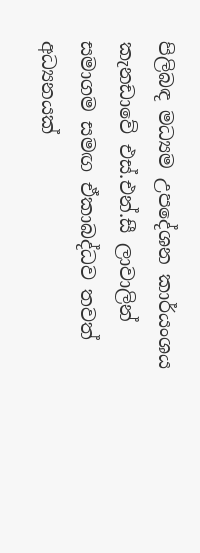පිලිබඳ මධ්‍යම උපදේශන කාර්යංශය කැනඩාවේ එස්.එන්.සී ලාවාලින් සමාගම සමඟ ඒකාබද්ධව තවත් අධ්‍යනයක්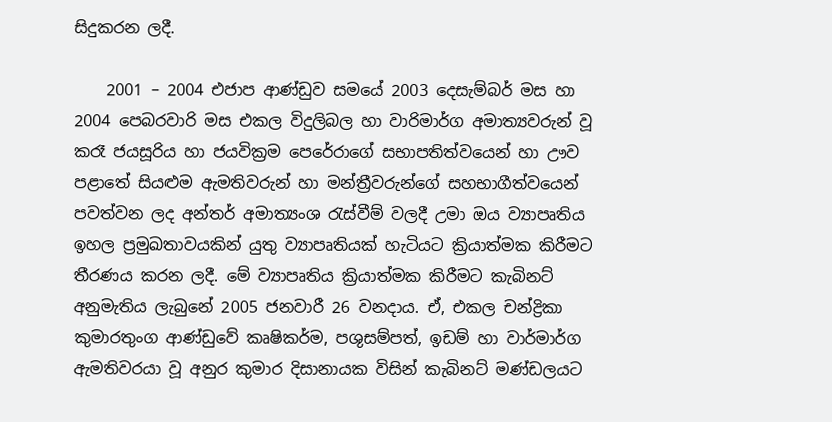සිදුකරන ලදී.

    2001 – 2004 එජාප ආණ්ඩුව සමයේ 2003 දෙසැම්බර් මස හා 2004 පෙබරවාරි මස එකල විදුලිබල හා වාරිමාර්ග අමාත්‍යවරුන් වූ කරෑ ජයසූරිය හා ජයවික්‍රම පෙරේරාගේ සභාපතිත්වයෙන් හා ඌව පළාතේ සියළුම ඇමතිවරුන් හා මන්ත්‍රීවරුන්ගේ සහභාගීත්වයෙන් පවත්වන ලද අන්තර් අමාත්‍යංශ රැස්වීම් වලදී උමා ඔය ව්‍යාපෘතිය ඉහල ප්‍රමුඛතාවයකින් යුතු ව්‍යාපෘතියක් හැටියට ක්‍රියාත්මක කිරීමට තීරණය කරන ලදී. මේ ව්‍යාපෘතිය ක්‍රියාත්මක කිරීමට කැබිනට් අනුමැතිය ලැබුනේ 2005 ජනවාරී 26 වනදාය. ඒ, එකල චන්ද්‍රිකා කුමාරතුංග ආණ්ඩුවේ කෘෂිකර්ම, පශුසම්පත්, ඉඩම් හා වාර්මාර්ග ඇමතිවරයා වූ අනුර කුමාර දිසානායක විසින් කැබිනට් මණ්ඩලයට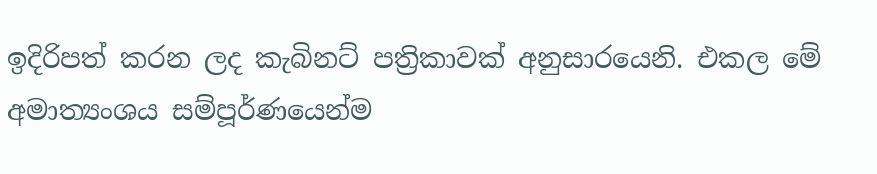ඉදිරිපත් කරන ලද කැබිනට් පත්‍රිකාවක් අනුසාරයෙනි. එකල මේ අමාත්‍යංශය සම්පූර්ණයෙන්ම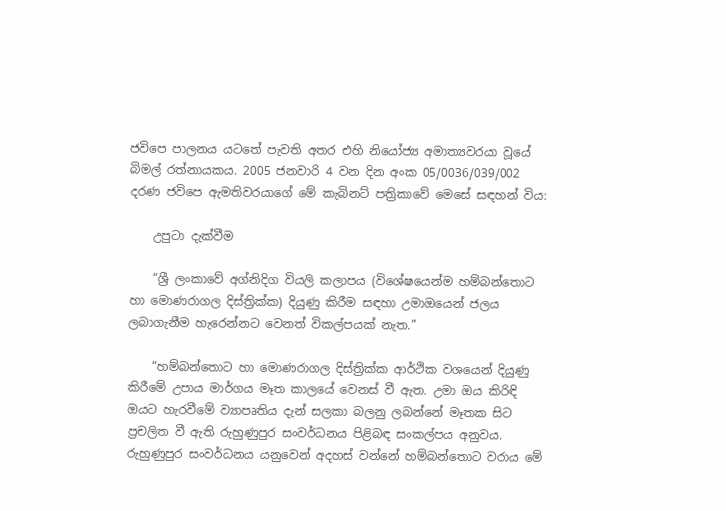ජවිපෙ පාලනය යටතේ පැවති අතර එහි නියෝජ්‍ය අමාත්‍යවරයා වූයේ බිමල් රත්නායකය. 2005 ජනවාරි 4 වන දින අංක 05/0036/039/002 දරණ ජවිපෙ ඇමතිවරයාගේ මේ කැබිනට් පත්‍රිකාවේ මෙසේ සඳහන් විය:

    උපුටා දැක්වීම

    “ශ්‍රී ලංකාවේ අග්නිදිග වියලි කලාපය (විශේෂයෙන්ම හම්බන්තොට හා මොණරාගල දිස්ත්‍රික්ක) දියුණු කිරීම සඳහා උමාඔයෙන් ජලය ලබාගැනීම හැරෙන්නට වෙනත් විකල්පයක් නැත.”

    “හම්බන්තොට හා මොණරාගල දිස්ත්‍රික්ක ආර්ථික වශයෙන් දියුණු කිරීමේ උපාය මාර්ගය මෑත කාලයේ වෙනස් වී ඇත. උමා ඔය කිරිඳි ඔයට හැරවීමේ ව්‍යාපෘතිය දැන් සලකා බලනු ලබන්නේ මෑතක සිට ප්‍රචලිත වී ඇති රුහුණුපුර සංවර්ධනය පිළිබඳ සංකල්පය අනුවය. රුහුණුපුර සංවර්ධනය යනුවෙන් අදහස් වන්නේ හම්බන්තොට වරාය මේ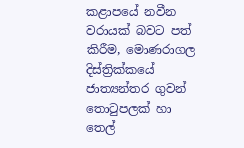කළාපයේ නවීන වරායක් බවට පත් කිරීම, මොණරාගල දිස්ත්‍රික්කයේ ජාත්‍යන්තර ගුවන් තොටුපලක් හා තෙල්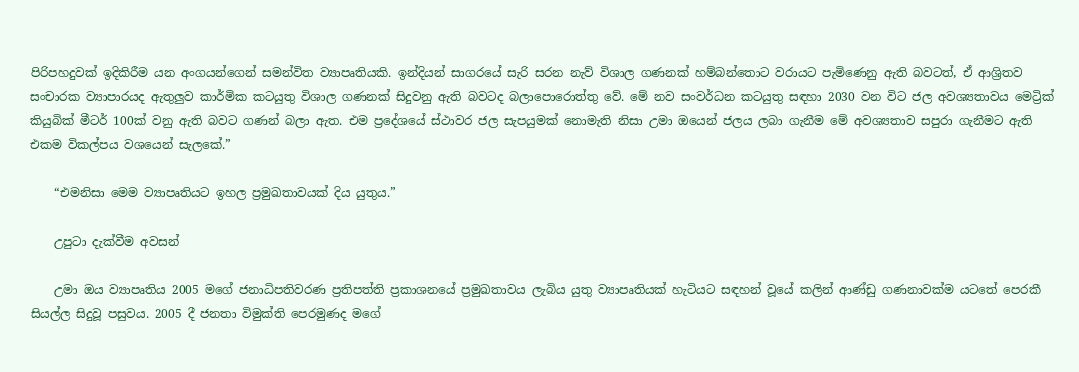පිරිපහදුවක් ඉදිකිරීම යන අංගයන්ගෙන් සමන්විත ව්‍යාපෘතියකි. ඉන්දියන් සාගරයේ සැරි සරන නැව් විශාල ගණනක් හම්බන්තොට වරායට පැමිණෙනු ඇති බවටත්, ඒ ආශ්‍රිතව සංචාරක ව්‍යාපාරයද ඇතුලුව කාර්මික කටයුතු විශාල ගණනක් සිදුවනු ඇති බවටද බලාපොරොත්තු වේ. මේ නව සංවර්ධන කටයුතු සඳහා 2030 වන විට ජල අවශ්‍යතාවය මෙට්‍රික් කියුබික් මීටර් 100ක් වනු ඇති බවට ගණන් බලා ඇත. එම ප්‍රදේශයේ ස්ථාවර ජල සැපයුමක් නොමැති නිසා උමා ඔයෙන් ජලය ලබා ගැනීම මේ අවශ්‍යතාව සපුරා ගැනීමට ඇති එකම විකල්පය වශයෙන් සැලකේ.”

    “එමනිසා මෙම ව්‍යාපෘතියට ඉහල ප්‍රමුඛතාවයක් දිය යුතුය.”

    උපුටා දැක්වීම අවසන්

    උමා ඔය ව්‍යාපෘතිය 2005 මගේ ජනාධිපතිවරණ ප්‍රතිපත්ති ප්‍රකාශනයේ ප්‍රමුඛතාවය ලැබිය යුතු ව්‍යාපෘතියක් හැටියට සඳහන් වූයේ කලින් ආණ්ඩු ගණනාවක්ම යටතේ පෙරකී සියල්ල සිදුවූ පසුවය. 2005 දී ජනතා විමුක්ති පෙරමුණද මගේ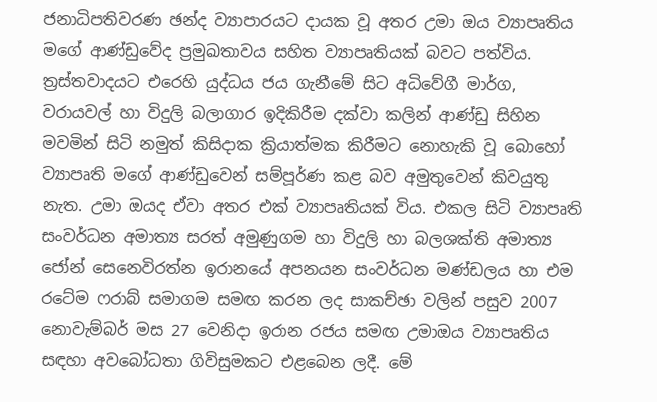ජනාධිපතිවරණ ඡන්ද ව්‍යාපාරයට දායක වූ අතර උමා ඔය ව්‍යාපෘතිය මගේ ආණ්ඩුවේද ප්‍රමුඛතාවය සහිත ව්‍යාපෘතියක් බවට පත්විය. ත්‍රස්තවාදයට එරෙහි යුද්ධය ජය ගැනීමේ සිට අධිවේගී මාර්ග, වරායවල් හා විදුලි බලාගාර ඉදිකිරීම දක්වා කලින් ආණ්ඩු සිහින මවමින් සිටි නමුත් කිසිදාක ක්‍රියාත්මක කිරීමට නොහැකි වූ බොහෝ ව්‍යාපෘති මගේ ආණ්ඩුවෙන් සම්පූර්ණ කළ බව අමුතුවෙන් කිවයුතු නැත. උමා ඔයද ඒවා අතර එක් ව්‍යාපෘතියක් විය. එකල සිටි ව්‍යාපෘති සංවර්ධන අමාත්‍ය සරත් අමුණුගම හා විදුලි හා බලශක්ති අමාත්‍ය ජෝන් සෙනෙවිරත්න ඉරානයේ අපනයන සංවර්ධන මණ්ඩලය හා එම රටේම ෆරාබ් සමාගම සමඟ කරන ලද සාකච්ඡා වලින් පසුව 2007 නොවැම්බර් මස 27 වෙනිදා ඉරාන රජය සමඟ උමාඔය ව්‍යාපෘතිය සඳහා අවබෝධතා ගිවිසුමකට එළබෙන ලදී. මේ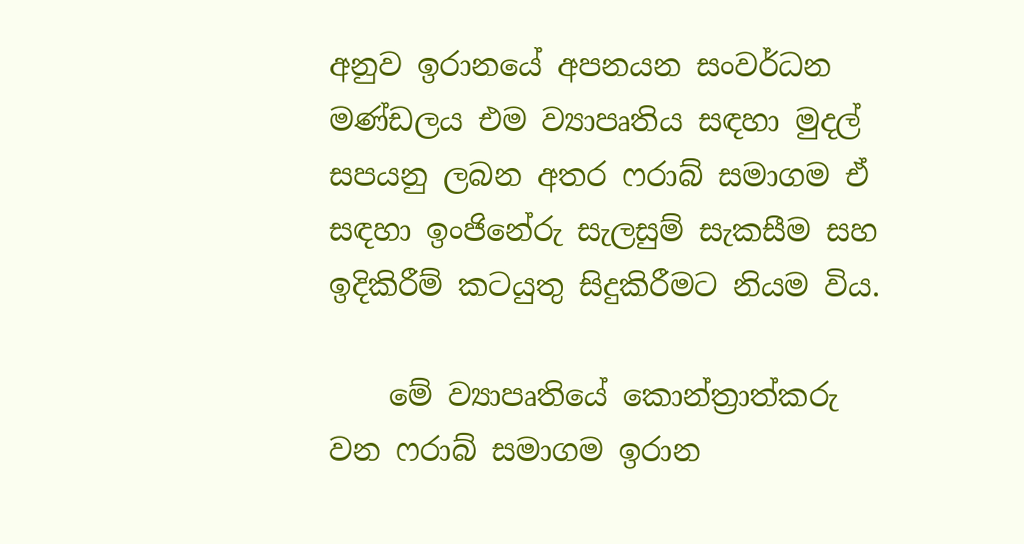අනුව ඉරානයේ අපනයන සංවර්ධන මණ්ඩලය එම ව්‍යාපෘතිය සඳහා මුදල් සපයනු ලබන අතර ෆරාබ් සමාගම ඒ සඳහා ඉංජිනේරු සැලසුම් සැකසීම සහ ඉදිකිරීම් කටයුතු සිදුකිරීමට නියම විය.

    මේ ව්‍යාපෘතියේ කොන්ත්‍රාත්කරු වන ෆරාබ් සමාගම ඉරාන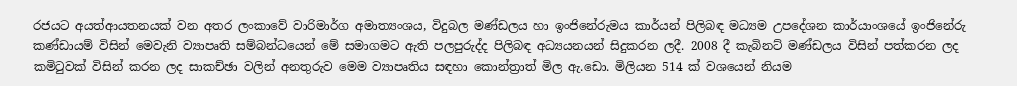රජයට අයත්ආයතනයක් වන අතර ලංකාවේ වාරිමාර්ග අමාත්‍යංශය, විදුබල මණ්ඩලය හා ඉංජිනේරුමය කාර්යන් පිලිබඳ මධ්‍යම උපදේශන කාර්යාංශයේ ඉංජිනේරු කණ්ඩායම් විසින් මෙවැනි ව්‍යාපෘති සම්බන්ධයෙන් මේ සමාගමට ඇති පලපුරුද්ද පිලිබඳ අධ්‍යයනයන් සිදුකරන ලදී. 2008 දී කැබිනට් මණ්ඩලය විසින් පත්කරන ලද කමිටුවක් විසින් කරන ලද සාකච්ඡා වලින් අනතුරුව මෙම ව්‍යාපෘතිය සඳහා කොන්ත්‍රාත් මිල ඇ.ඩො. මිලියන 514 ක් වශයෙන් නියම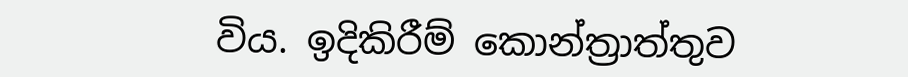විය. ඉදිකිරීම් කොන්ත්‍රාත්තුව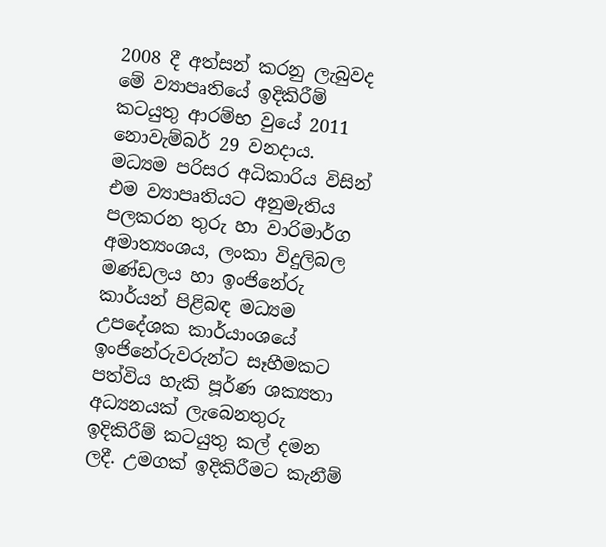2008 දී අත්සන් කරනු ලැබුවද මේ ව්‍යාපෘතියේ ඉදිකිරීම් කටයුතු ආරම්භ වුයේ 2011 නොවැම්බර් 29 වනදාය. මධ්‍යම පරිසර අධිකාරිය විසින් එම ව්‍යාපෘතියට අනුමැතිය පලකරන තුරු හා වාරිමාර්ග අමාත්‍යංශය, ලංකා විදුලිබල මණ්ඩලය හා ඉංජිනේරු කාර්යන් පිළිබඳ මධ්‍යම උපදේශක කාර්යාංශයේ ඉංජිනේරුවරුන්ට සෑහීමකට පත්විය හැකි පූර්ණ ශක්‍යතා අධ්‍යනයක් ලැබෙනතුරු ඉදිකිරීම් කටයුතු කල් දමන ලදී. උමගක් ඉදිකිරීමට කැනීම්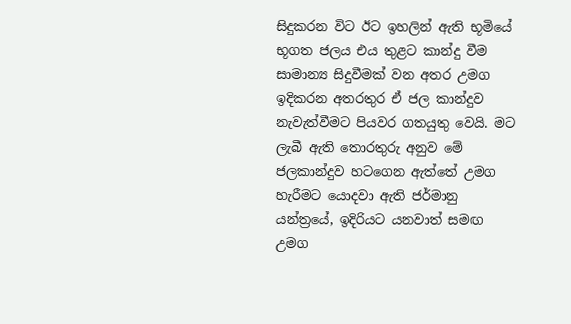සිදුකරන විට ඊට ඉහලින් ඇති භූමියේ භූගත ජලය එය තුළට කාන්දු වීම සාමාන්‍ය සිදුවීමක් වන අතර උමග ඉදිකරන අතරතුර ඒ ජල කාන්දුව නැවැත්වීමට පියවර ගතයුතු වෙයි. මට ලැබී ඇති තොරතුරු අනුව මේ ජලකාන්දුව හටගෙන ඇත්තේ උමග හැරීමට යොදවා ඇති ජර්මානු යන්ත්‍රයේ, ඉදිරියට යනවාත් සමඟ උමග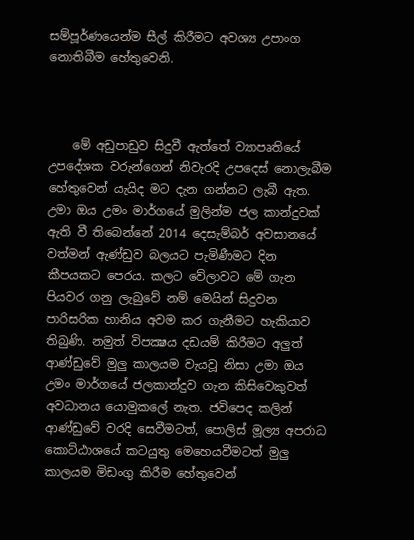සම්පූර්ණයෙන්ම සීල් කිරීමට අවශ්‍ය උපාංග නොතිබීම හේතුවෙනි.



    මේ අඩුපාඩුව සිදුවී ඇත්තේ ව්‍යාපෘතියේ උපදේශක වරුන්ගෙන් නිවැරදි උපදෙස් නොලැබීම හේතුවෙන් යැයිද මට දැන ගන්නට ලැබී ඇත. උමා ඔය උමං මාර්ගයේ මුලින්ම ජල කාන්දුවක් ඇති වී තිබෙන්නේ 2014 දෙසැම්බර් අවසානයේ වත්මන් ඇණ්ඩුව බලයට පැමිණීමට දින කීපයකට පෙරය. කලට වේලාවට මේ ගැන පියවර ගනු ලැබුවේ නම් මෙයින් සිදුවන පාරිසරික හානිය අවම කර ගැනීමට හැකියාව තිබුණි. නමුත් විපක්‍ෂය දඩයම් කිරීමට අලුත් ආණ්ඩුවේ මුලු කාලයම වැයවූ නිසා උමා ඔය උමං මාර්ගයේ ජලකාන්දුව ගැන කිසිවෙකුවත් අවධානය යොමුකලේ නැත. ජවිපෙද කලින් ආණ්ඩුවේ වරදි සෙවීමටත්, පොලිස් මූල්‍ය අපරාධ කොට්ඨාශයේ කටයුතු මෙහෙයවීමටත් මුලු කාලයම මිඩංගු කිරීම හේතුවෙන්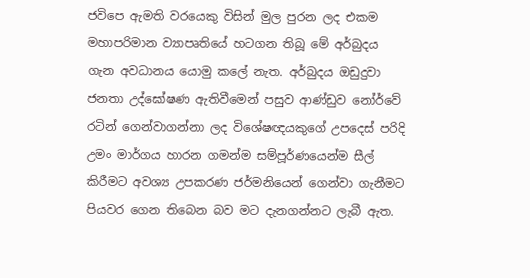ජවිපෙ ඇමති වරයෙකු විසින් මුල පුරන ලද එකම මහාපරිමාන ව්‍යාපෘතියේ හටගන තිබූ මේ අර්බුදය ගැන අවධානය යොමු කලේ නැත. අර්බුදය ඔඩුදුවා ජනතා උද්ඝෝෂණ ඇතිවීමෙන් පසුව ආණ්ඩුව නෝර්වේ රටින් ගෙන්වාගන්නා ලද විශේෂඥයකුගේ උපදෙස් පරිදි උමං මාර්ගය හාරන ගමන්ම සම්පූර්ණයෙන්ම සීල් කිරීමට අවශ්‍ය උපකරණ ජර්මනියෙන් ගෙන්වා ගැනීමට පියවර ගෙන තිබෙන බව මට දැනගන්නට ලැබී ඇත.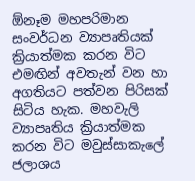ඕනෑම මහපරිමාන සංවර්ධන ව්‍යාපෘතියක් ක්‍රියාත්මක කරන විට එමඟින් අවතැන් වන හා අගතියට පත්වන පිරිසක් සිටිය හැක. මහවැලි ව්‍යාපෘතිය ක්‍රියාත්මක කරන විට මවුස්සාකැලේ ජලාශය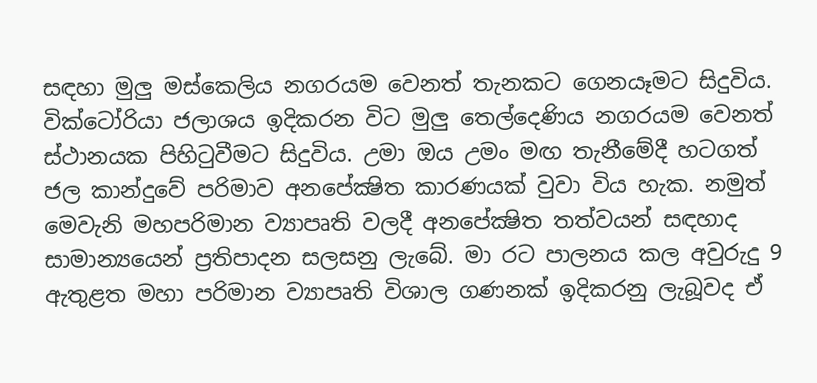සඳහා මුලු මස්කෙලිය නගරයම වෙනත් තැනකට ගෙනයෑමට සිදුවිය. වික්ටෝරියා ජලාශය ඉදිකරන විට මුලු තෙල්දෙණිය නගරයම වෙනත් ස්ථානයක පිහිටුවීමට සිදුවිය. උමා ඔය උමං මඟ තැනීමේදී හටගත් ජල කාන්දුවේ පරිමාව අනපේක්‍ෂිත කාරණයක් වුවා විය හැක. නමුත් මෙවැනි මහපරිමාන ව්‍යාපෘති වලදී අනපේක්‍ෂිත තත්වයන් සඳහාද සාමාන්‍යයෙන් ප්‍රතිපාදන සලසනු ලැබේ. මා රට පාලනය කල අවුරුදු 9 ඇතුළත මහා පරිමාන ව්‍යාපෘති විශාල ගණනක් ඉදිකරනු ලැබූවද ඒ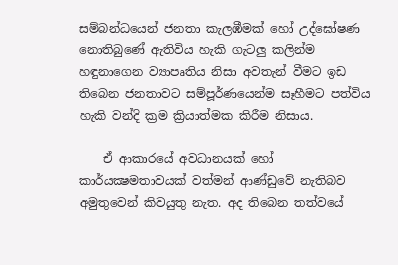සම්බන්ධයෙන් ජනතා කැලඹීමක් හෝ උද්ඝෝෂණ නොතිබුණේ ඇතිවිය හැකි ගැටලු කලින්ම හඳුනාගෙන ව්‍යාපෘතිය නිසා අවතැන් වීමට ඉඩ තිබෙන ජනතාවට සම්පූර්ණයෙන්ම සෑහීමට පත්විය හැකි වන්දි ක්‍රම ක්‍රියාත්මක කිරීම නිසාය.

    ඒ ආකාරයේ අවධානයක් හෝ කාර්යක්‍ෂමතාවයක් වත්මන් ආණ්ඩුවේ නැතිබව අමුතුවෙන් කිවයුතු නැත. අද තිබෙන තත්වයේ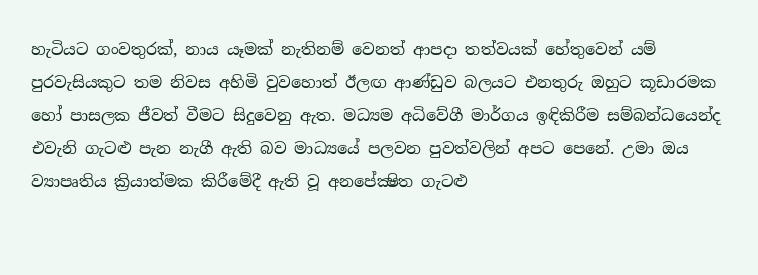හැටියට ගංවතුරක්, නාය යෑමක් නැතිනම් වෙනත් ආපදා තත්වයක් හේතුවෙන් යම් පුරවැසියකුට තම නිවස අහිමි වුවහොත් ඊලඟ ආණ්ඩුව බලයට එනතුරු ඔහුට කූඩාරමක හෝ පාසලක ජීවත් වීමට සිදුවෙනු ඇත. මධ්‍යම අධිවේගී මාර්ගය ඉඳිකිරීම සම්බන්ධයෙන්ද එවැනි ගැටළු පැන නැගී ඇති බව මාධ්‍යයේ පලවන පුවත්වලින් අපට පෙනේ. උමා ඔය ව්‍යාපෘතිය ක්‍රියාත්මක කිරීමේදී ඇති වූ අනපේක්‍ෂිත ගැටළු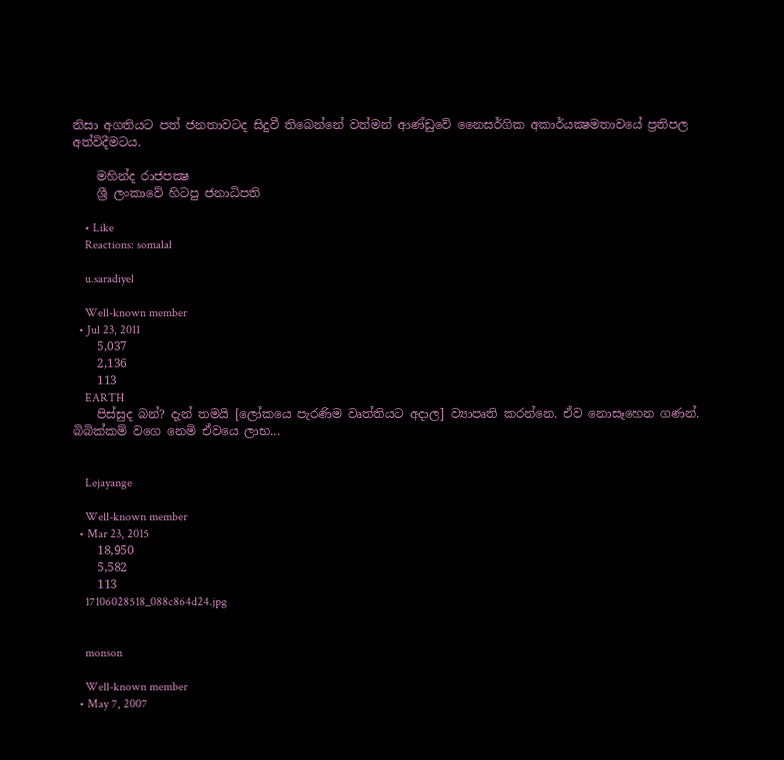නිසා අගතියට පත් ජනතාවටද සිදුවී තිබෙන්නේ වත්මන් ආණ්ඩුවේ නෛසර්ගික අකාර්යක්‍ෂමතාවයේ ප්‍රතිපල අත්විදීමටය.

    මහින්ද රාජපක්‍ෂ
    ශ්‍රී ලංකාවේ හිටපු ජනාධිපති

    • Like
    Reactions: somalal

    u.saradiyel

    Well-known member
  • Jul 23, 2011
    5,037
    2,136
    113
    EARTH
    පිස්සුද බන්? දැන් තමයි [ලෝකයෙ පැරණිම වෘත්තියට අදාල] ව්‍යාපෘති කරන්නෙ. ඒව නොසෑහෙන ගණන්. බිබික්කම් වගෙ නෙමි ඒවයෙ ලාභ...


    Lejayange

    Well-known member
  • Mar 23, 2015
    18,950
    5,582
    113
    17106028518_088c864d24.jpg


    monson

    Well-known member
  • May 7, 2007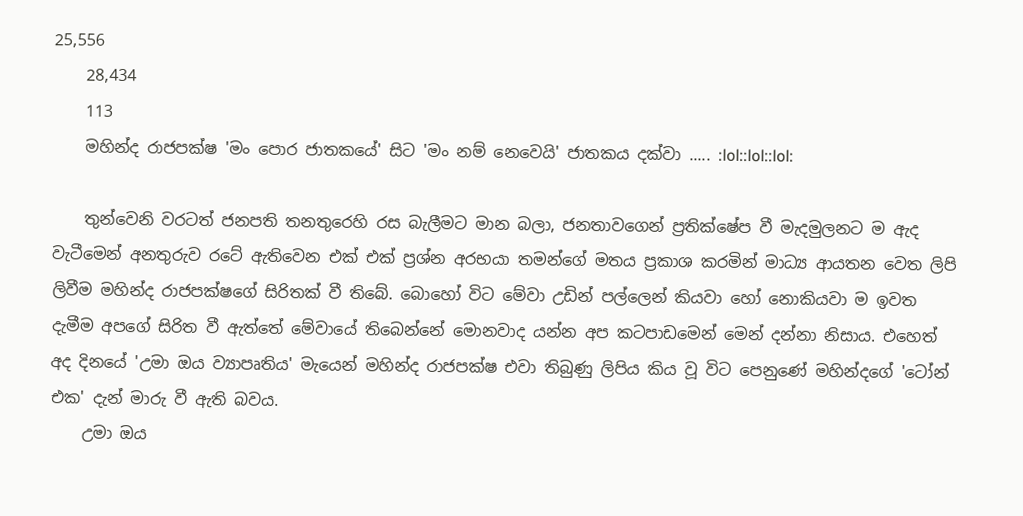25,556
    28,434
    113
    මහින්ද රාජපක්ෂ 'මං පොර ජාතකයේ' සිට 'මං නම් නෙවෙයි' ජාතකය දක්වා ..... :lol::lol::lol:

    තුන්වෙනි වරටත් ජනපති තනතුරෙහි රස බැලීමට මාන බලා, ජනතාවගෙන් ප්‍රතික්ෂේප වී මැදමුලනට ම ඇද වැටීමෙන් අනතුරුව රටේ ඇතිවෙන එක් එක් ප්‍රශ්න අරභයා තමන්ගේ මතය ප්‍රකාශ කරමින් මාධ්‍ය ආයතන වෙත ලිපි ලිවීම මහින්ද රාජපක්ෂගේ සිරිතක් වී තිබේ. බොහෝ විට මේවා උඩින් පල්ලෙන් කියවා හෝ නොකියවා ම ඉවත දැමීම අපගේ සිරිත වී ඇත්තේ මේවායේ තිබෙන්නේ මොනවාද යන්න අප කටපාඩමෙන් මෙන් දන්නා නිසාය. එහෙත් අද දිනයේ 'උමා ඔය ව්‍යාපෘතිය' මැයෙන් මහින්ද රාජපක්ෂ එවා තිබුණු ලිපිය කිය වූ විට පෙනුණේ මහින්දගේ 'ටෝන් එක' දැන් මාරු වී ඇති බවය.
    උමා ඔය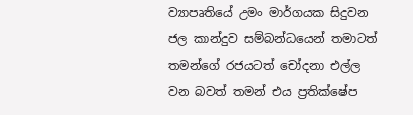ව්‍යාපෘතියේ උමං මාර්ගයක සිදුවන ජල කාන්දුව සම්බන්ධයෙන් තමාටත් තමන්ගේ රජයටත් චෝදනා එල්ල වන බවත් තමන් එය ප්‍රතික්ෂේප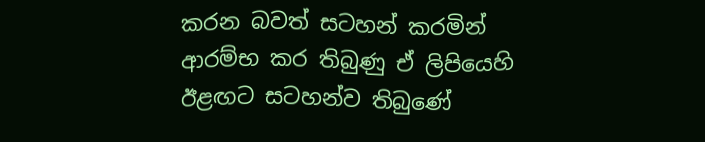කරන බවත් සටහන් කරමින් ආරම්භ කර තිබුණු ඒ ලිපියෙහි ඊළඟට සටහන්ව තිබුණේ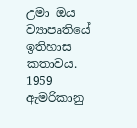උමා ඔය ව්‍යාපෘතියේ ඉතිහාස කතාවය. 1959 ඇමරිකානු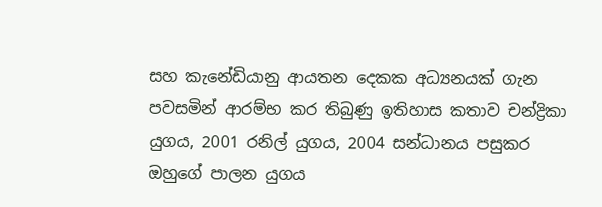සහ කැනේඩියානු ආයතන දෙකක අධ්‍යනයක් ගැන පවසමින් ආරම්භ කර තිබුණු ඉතිහාස කතාව චන්ද්‍රිකා යුගය, 2001 රනිල් යුගය, 2004 සන්ධානය පසුකර ඔහුගේ පාලන යුගය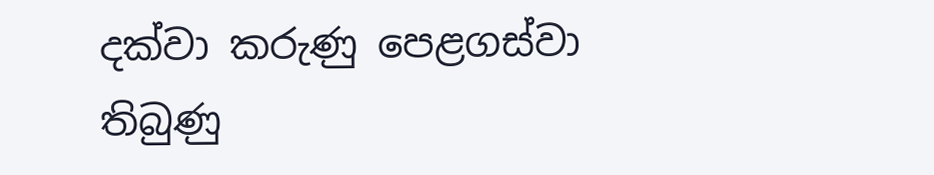දක්වා කරුණු පෙළගස්වා තිබුණු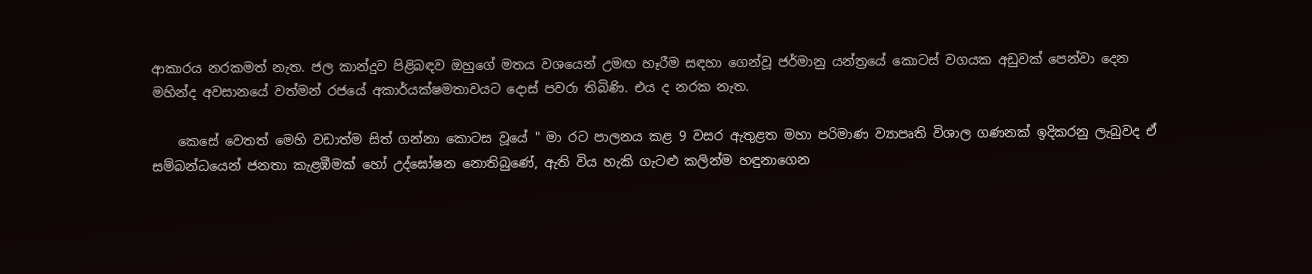ආකාරය නරකමත් නැත. ජල කාන්දුව පිළිබඳව ඔහුගේ මතය වශයෙන් උමඟ හෑරීම සඳහා ගෙන්වූ ජර්මානු යන්ත්‍රයේ කොටස් වගයක අඩුවක් පෙන්වා දෙන මහින්ද අවසානයේ වත්මන් රජයේ අකාර්යක්ෂමතාවයට දොස් පවරා තිබිණි. එය ද නරක නැත.

    කෙසේ වෙතත් මෙහි වඩාත්ම සිත් ගන්නා කොටස වූයේ " මා රට පාලනය කළ 9 වසර ඇතුළත මහා පරිමාණ ව්‍යාපෘති විශාල ගණනක් ඉදිකරනු ලැබුවද ඒ සම්බන්ධයෙන් ජනතා කැළඹීමක් හෝ උද්ඝෝෂන නොතිබුණේ, ඇති විය හැකි ගැටළු කලින්ම හඳුනාගෙන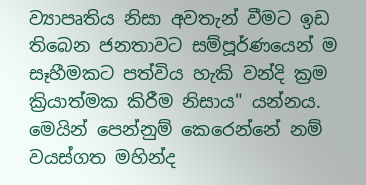ව්‍යාපෘතිය නිසා අවතැන් වීමට ඉඩ තිබෙන ජනතාවට සම්පූර්ණයෙන් ම සෑහීමකට පත්විය හැකි වන්දි ක්‍රම ක්‍රියාත්මක කිරීම නිසාය" යන්නය. මෙයින් පෙන්නුම් කෙරෙන්නේ නම් වයස්ගත මහින්ද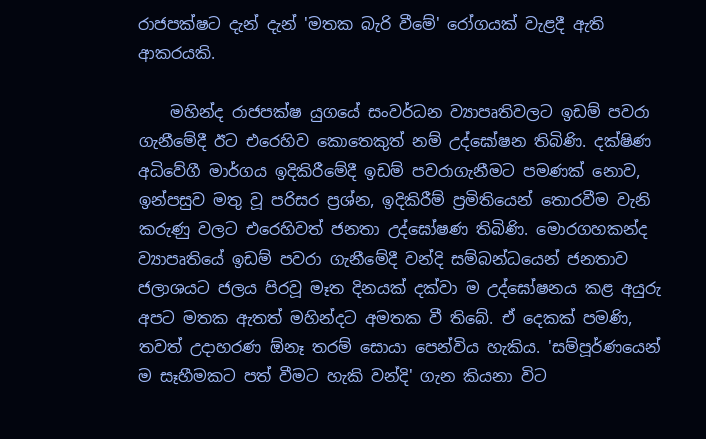රාජපක්ෂට දැන් දැන් 'මතක බැරි වීමේ' රෝගයක් වැළදී ඇති ආකරයකි.

    මහින්ද රාජපක්ෂ යුගයේ සංවර්ධන ව්‍යාපෘතිවලට ඉඩම් පවරා ගැනීමේදී ඊට එරෙහිව කොතෙකුත් නම් උද්ඝෝෂන තිබිණි. දක්ෂිණ අධිවේගී මාර්ගය ඉදිකිරීමේදී ඉඩම් පවරාගැනීමට පමණක් නොව, ඉන්පසුව මතු වූ පරිසර ප්‍රශ්න, ඉදිකිරීම් ප්‍රමිතියෙන් තොරවීම වැනි කරුණු වලට එරෙහිවත් ජනතා උද්ඝෝෂණ තිබිණි. මොරගහකන්ද ව්‍යාපෘතියේ ඉඩම් පවරා ගැනීමේදී වන්දි සම්බන්ධයෙන් ජනතාව ජලාශයට ජලය පිරවූ මෑත දිනයක් දක්වා ම උද්ඝෝෂනය කළ අයුරු අපට මතක ඇතත් මහින්දට අමතක වී තිබේ. ඒ දෙකක් පමණි, තවත් උදාහරණ ඕනෑ තරම් සොයා පෙන්විය හැකිය. 'සම්පූර්ණයෙන් ම සෑහීමකට පත් වීමට හැකි වන්දි' ගැන කියනා විට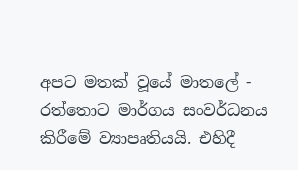අපට මතක් වූයේ මාතලේ - රත්තොට මාර්ගය සංවර්ධනය කිරීමේ ව්‍යාපෘතියයි. එහිදී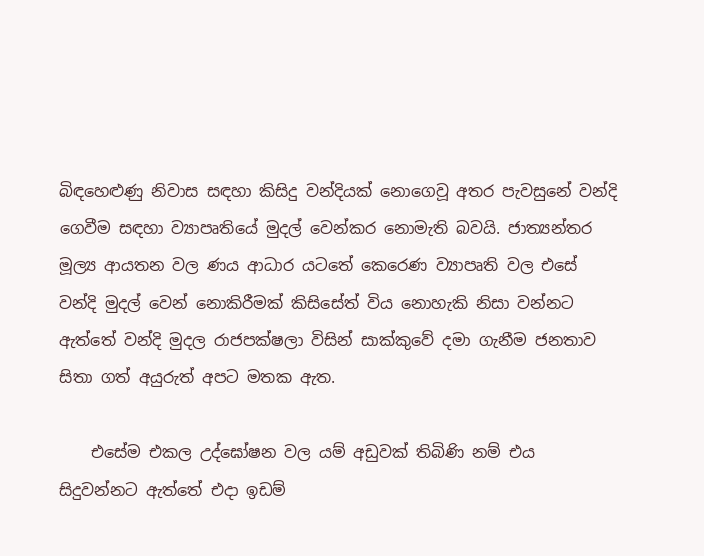බිඳහෙළුණු නිවාස සඳහා කිසිදු වන්දියක් නොගෙවූ අතර පැවසුනේ වන්දි ගෙවීම සඳහා ව්‍යාපෘතියේ මුදල් වෙන්කර නොමැති බවයි. ජාත්‍යන්තර මූල්‍ය ආයතන වල ණය ආධාර යටතේ කෙරෙණ ව්‍යාපෘති වල එසේ වන්දි මුදල් වෙන් නොකිරීමක් කිසිසේත් විය නොහැකි නිසා වන්නට ඇත්තේ වන්දි මුදල රාජපක්ෂලා විසින් සාක්කුවේ දමා ගැනීම ජනතාව සිතා ගත් අයුරුත් අපට මතක ඇත.

    එසේම එකල උද්ඝෝෂන වල යම් අඩුවක් තිබිණි නම් එය සිදුවන්නට ඇත්තේ එදා ඉඩම්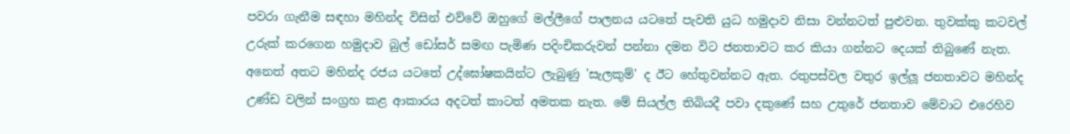පවරා ගැනීම සඳහා මහින්ද විසින් එව්වේ ඔහුගේ මල්ලීගේ පාලනය යටතේ පැවති යුධ හමුදාව නිසා වන්නටත් පුළුවන. තුවක්කු කටවල් උරුක් කරගෙන හමුදාව බුල් ඩෝසර් සමඟ පැමිණ පදිංචිකරුවන් පන්නා දමන විට ජනතාවට කර කියා ගන්නට දෙයක් තිබුණේ නැත. අනෙත් අතට මහින්ද රජය යටතේ උද්ඝෝෂකයින්ට ලැබුණු 'සැලකුම්' ද ඊට හේතුවන්නට ඇත. රතුපස්වල වතුර ඉල්ලූ ජනතාවට මහින්ද උණ්ඩ වලින් සංග්‍රහ කළ ආකාරය අදටත් කාටත් අමතක නැත. මේ සියල්ල තිබියදී පවා දකුණේ සහ උතුරේ ජනතාව මේවාට එරෙහිව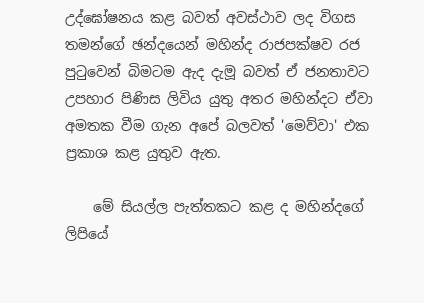උද්ඝෝෂනය කළ බවත් අවස්ථාව ලද විගස තමන්ගේ ඡන්දයෙන් මහින්ද රාජපක්ෂව රජ පුටුවෙන් බිමටම ඇද දැමූ බවත් ඒ ජනතාවට උපහාර පිණිස ලිවිය යුතු අතර මහින්දට ඒවා අමතක වීම ගැන අපේ බලවත් 'මෙව්වා' එක ප්‍රකාශ කළ යුතුව ඇත.

    මේ සියල්ල පැත්තකට කළ ද මහින්දගේ ලිපියේ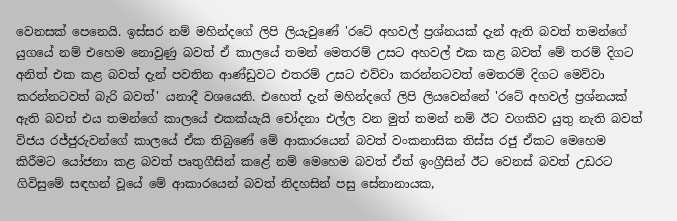වෙනසක් පෙනෙයි. ඉස්සර නම් මහින්දගේ ලිපි ලියැවුණේ 'රටේ අහවල් ප්‍රශ්නයක් දැන් ඇති බවත් තමන්ගේ යුගයේ නම් එහෙම නොවුණු බවත් ඒ කාලයේ තමන් මෙතරම් උසට අහවල් එක කළ බවත් මේ තරම් දිගට අනිත් එක කළ බවත් දැන් පවතින ආණ්ඩුවට එතරම් උසට එව්වා කරන්නටවත් මෙතරම් දිගට මෙව්වා කරන්නටවත් බැරි බවත්' යනාදී වශයෙනි. එහෙත් දැන් මහින්දගේ ලිපි ලියවෙන්නේ 'රටේ අහවල් ප්‍රශ්නයක් ඇති බවත් එය තමන්ගේ කාලයේ එකක්යැයි චෝදනා එල්ල වන මුත් තමන් නම් ඊට වගකිව යුතු නැති බවත් විජය රජ්ජුරුවන්ගේ කාලයේ ඒක තිබුණේ මේ ආකාරයෙන් බවත් වංකනාසික තිස්ස රජු ඒකට මෙහෙම කිරීමට යෝජනා කළ බවත් පෘතුගීසින් කළේ නම් මෙහෙම බවත් ඒත් ඉංග්‍රීසින් ඊට වෙනස් බවත් උඩරට ගිවිසුමේ සඳහන් වූයේ මේ ආකාරයෙන් බවත් නිදහසින් පසු සේනානායක,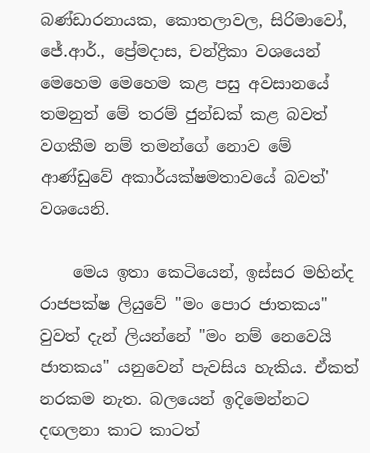බණ්ඩාරනායක, කොතලාවල, සිරිමාවෝ, ජේ.ආර්., ප්‍රේමදාස, චන්ද්‍රිකා වශයෙන් මෙහෙම මෙහෙම කළ පසු අවසානයේ තමනුත් මේ තරම් ජුන්ඩක් කළ බවත් වගකීම නම් තමන්ගේ නොව මේ ආණ්ඩුවේ අකාර්යක්ෂමතාවයේ බවත්' වශයෙනි.

    මෙය ඉතා කෙටියෙන්, ඉස්සර මහින්ද රාජපක්ෂ ලියුවේ "මං පොර ජාතකය" වුවත් දැන් ලියන්නේ "මං නම් නෙවෙයි ජාතකය" යනුවෙන් පැවසිය හැකිය. ඒකත් නරකම නැත. බලයෙන් ඉදිමෙන්නට දඟලනා කාට කාටත්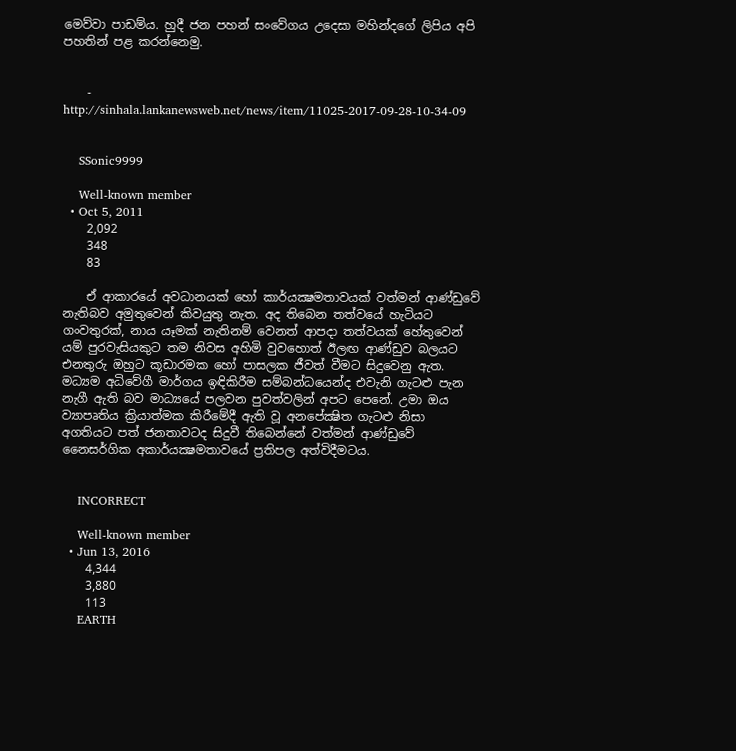මෙව්වා පාඩම්ය. හුදී ජන පහන් සංවේගය උදෙසා මහින්දගේ ලිපිය අපි පහතින් පළ කරන්නෙමු.


    - http://sinhala.lankanewsweb.net/news/item/11025-2017-09-28-10-34-09


    SSonic9999

    Well-known member
  • Oct 5, 2011
    2,092
    348
    83

    ඒ ආකාරයේ අවධානයක් හෝ කාර්යක්‍ෂමතාවයක් වත්මන් ආණ්ඩුවේ නැතිබව අමුතුවෙන් කිවයුතු නැත. අද තිබෙන තත්වයේ හැටියට ගංවතුරක්, නාය යෑමක් නැතිනම් වෙනත් ආපදා තත්වයක් හේතුවෙන් යම් පුරවැසියකුට තම නිවස අහිමි වුවහොත් ඊලඟ ආණ්ඩුව බලයට එනතුරු ඔහුට කූඩාරමක හෝ පාසලක ජීවත් වීමට සිදුවෙනු ඇත. මධ්‍යම අධිවේගී මාර්ගය ඉඳිකිරීම සම්බන්ධයෙන්ද එවැනි ගැටළු පැන නැගී ඇති බව මාධ්‍යයේ පලවන පුවත්වලින් අපට පෙනේ. උමා ඔය ව්‍යාපෘතිය ක්‍රියාත්මක කිරීමේදී ඇති වූ අනපේක්‍ෂිත ගැටළු නිසා අගතියට පත් ජනතාවටද සිදුවී තිබෙන්නේ වත්මන් ආණ්ඩුවේ නෛසර්ගික අකාර්යක්‍ෂමතාවයේ ප්‍රතිපල අත්විදීමටය.


    INCORRECT

    Well-known member
  • Jun 13, 2016
    4,344
    3,880
    113
    EARTH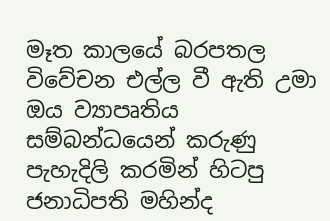මෑත කාලයේ බරපතල විවේචන එල්ල වී ඇති උමා ඔය ව්‍යාපෘතිය සම්බන්ධයෙන් කරුණු පැහැදිලි කරමින් හිටපු ජනාධිපති මහින්ද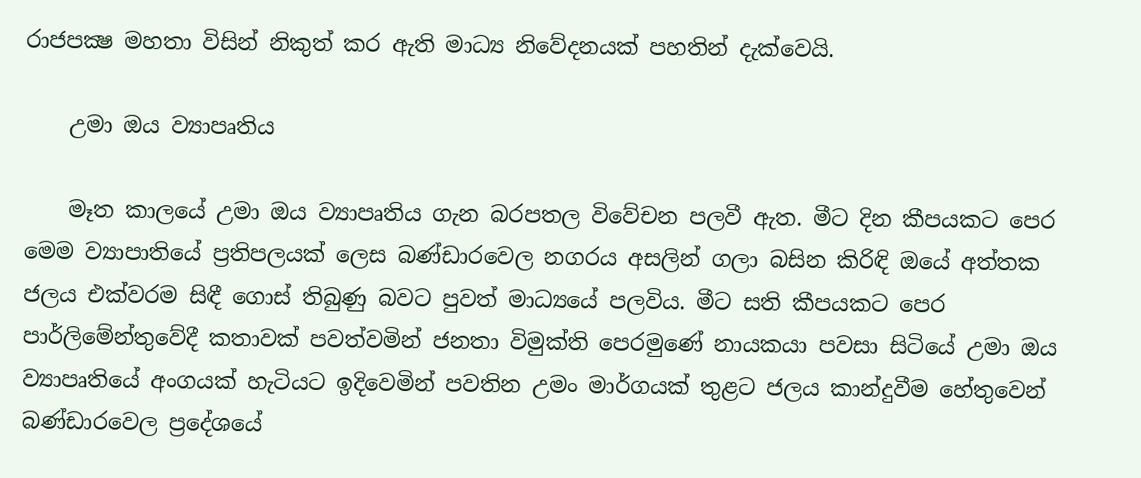රාජපක්‍ෂ මහතා විසින් නිකුත් කර ඇති මාධ්‍ය නිවේදනයක් පහතින් දැක්වෙයි.

    උමා ඔය ව්‍යාපෘතිය

    මෑත කාලයේ උමා ඔය ව්‍යාපෘතිය ගැන බරපතල විවේචන පලවී ඇත. මීට දින කීපයකට පෙර මෙම ව්‍යාපාතියේ ප්‍රතිපලයක් ලෙස බණ්ඩාරවෙල නගරය අසලින් ගලා බසින කිරිඳි ඔයේ අත්තක ජලය එක්වරම සිඳී ගොස් තිබුණු බවට පුවත් මාධ්‍යයේ පලවිය. මීට සති කීපයකට පෙර පාර්ලිමේන්තුවේදී කතාවක් පවත්වමින් ජනතා විමුක්ති පෙරමුණේ නායකයා පවසා සිටියේ උමා ඔය ව්‍යාපෘතියේ අංගයක් හැටියට ඉදිවෙමින් පවතින උමං මාර්ගයක් තුළට ජලය කාන්දුවීම හේතුවෙන් බණ්ඩාරවෙල ප්‍රදේශයේ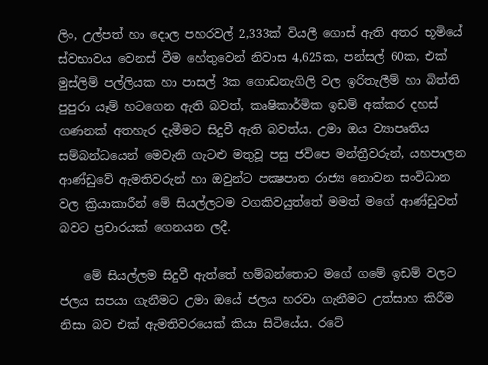ලිං, උල්පත් හා දොල පහරවල් 2,333ක් වියලී ගොස් ඇති අතර භූමියේ ස්වභාවය වෙනස් වීම හේතුවෙන් නිවාස 4,625ක, පන්සල් 60ක, එක් මුස්ලිම් පල්ලියක හා පාසල් 3ක ගොඩනැගිලි වල ඉරිතැලීම් හා බිත්ති පුපුරා යෑම් හටගෙන ඇති බවත්, කෘෂිකාර්මික ඉඩම් අක්කර දහස් ගණනක් අතහැර දැමීමට සිදුවී ඇති බවත්ය. උමා ඔය ව්‍යාපෘතිය සම්බන්ධයෙන් මෙවැනි ගැටළු මතුවූ පසු ජවිපෙ මන්ත්‍රීවරුන්, යහපාලන ආණ්ඩුවේ ඇමතිවරුන් හා ඔවුන්ට පක්‍ෂපාත රාජ්‍ය නොවන සංවිධාන වල ක්‍රියාකාරීන් මේ සියල්ලටම වගකිවයුත්තේ මමත් මගේ ආණ්ඩුවත් බවට ප්‍රචාරයක් ගෙනයන ලදී.

    මේ සියල්ලම සිදුවී ඇත්තේ හම්බන්තොට මගේ ගමේ ඉඩම් වලට ජලය සපයා ගැනීමට උමා ඔයේ ජලය හරවා ගැනීමට උත්සාහ කිරීම නිසා බව එක් ඇමතිවරයෙක් කියා සිටියේය. රටේ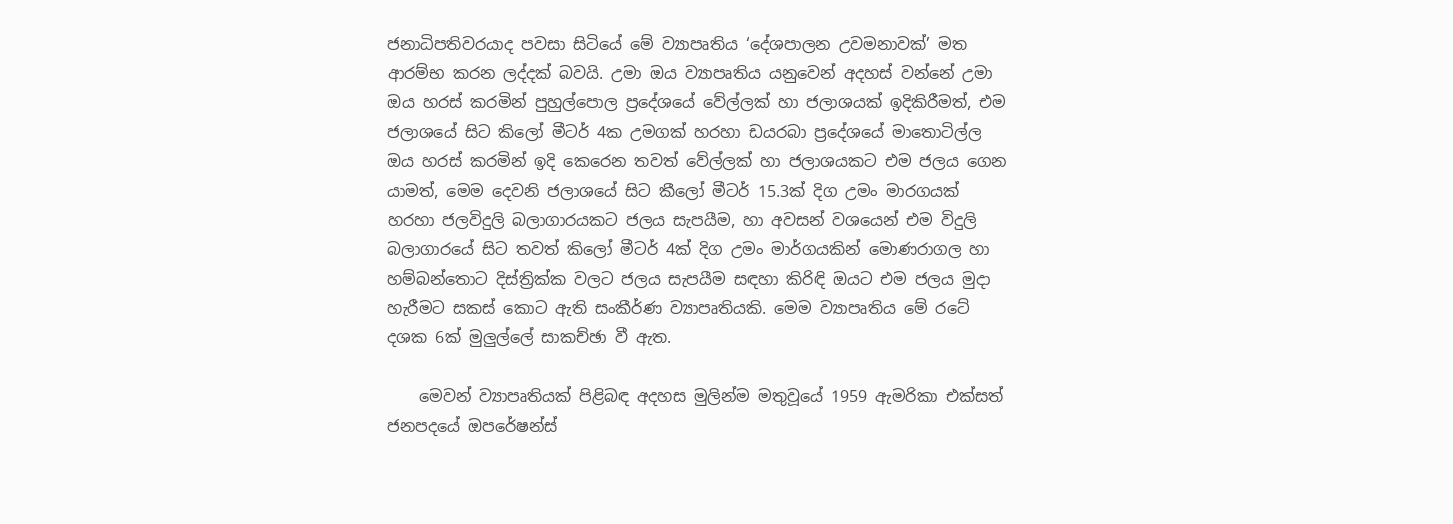ජනාධිපතිවරයාද පවසා සිටියේ මේ ව්‍යාපෘතිය ‘දේශපාලන උවමනාවක්’ මත ආරම්භ කරන ලද්දක් බවයි. උමා ඔය ව්‍යාපෘතිය යනුවෙන් අදහස් වන්නේ උමා ඔය හරස් කරමින් පුහුල්පොල ප්‍රදේශයේ වේල්ලක් හා ජලාශයක් ඉදිකිරීමත්, එම ජලාශයේ සිට කිලෝ මීටර් 4ක උමගක් හරහා ඩයරබා ප්‍රදේශයේ මාතොටිල්ල ඔය හරස් කරමින් ඉදි කෙරෙන තවත් වේල්ලක් හා ජලාශයකට එම ජලය ගෙන යාමත්, මෙම දෙවනි ජලාශයේ සිට කීලෝ මීටර් 15.3ක් දිග උමං මාරගයක් හරහා ජලවිදුලි බලාගාරයකට ජලය සැපයීම, හා අවසන් වශයෙන් එම විදුලි බලාගාරයේ සිට තවත් කිලෝ මීටර් 4ක් දිග උමං මාර්ගයකින් මොණරාගල හා හම්බන්තොට දිස්ත්‍රික්ක වලට ජලය සැපයීම සඳහා කිරිඳි ඔයට එම ජලය මුදා හැරීමට සකස් කොට ඇති සංකීර්ණ ව්‍යාපෘතියකි. මෙම ව්‍යාපෘතිය මේ රටේ දශක 6ක් මුලුල්ලේ සාකච්ඡා වී ඇත.

    මෙවන් ව්‍යාපෘතියක් පිළිබඳ අදහස මුලින්ම මතුවූයේ 1959 ඇමරිකා එක්සත් ජනපදයේ ඔපරේෂන්ස්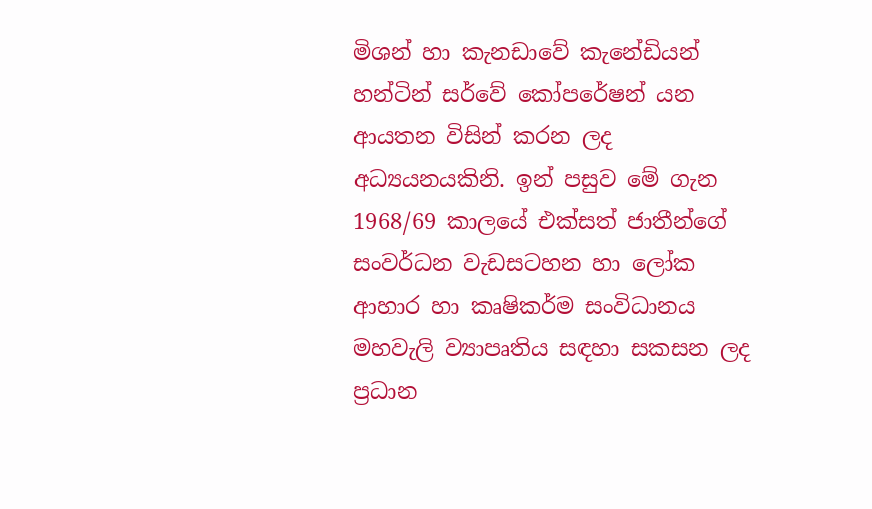මිශන් හා කැනඩාවේ කැනේඩියන් හන්ටින් සර්වේ කෝපරේෂන් යන ආයතන විසින් කරන ලද අධ්‍යයනයකිනි. ඉන් පසුව මේ ගැන 1968/69 කාලයේ එක්සත් ජාතීන්ගේ සංවර්ධන වැඩසටහන හා ලෝක ආහාර හා කෘෂිකර්ම සංවිධානය මහවැලි ව්‍යාපෘතිය සඳහා සකසන ලද ප්‍රධාන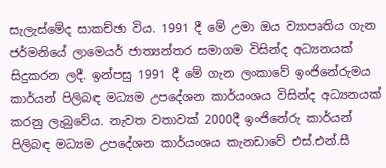සැලැස්මේද සාකච්ඡා විය. 1991 දී මේ උමා ඔය ව්‍යාපෘතිය ගැන ජර්මනියේ ලාමෙයර් ජාත්‍යන්තර සමාගම විසින්ද අධ්‍යනයක් සිදුකරන ලදී. ඉන්පසු 1991 දී මේ ගැන ලංකාවේ ඉංජිනේරුමය කාර්යන් පිලිබඳ මධ්‍යම උපදේශන කාර්යංශය විසින්ද අධ්‍යනයක් කරනු ලැබුවේය. නැවත වතාවක් 2000දී ඉංජිනේරු කාර්යන් පිලිබඳ මධ්‍යම උපදේශන කාර්යංශය කැනඩාවේ එස්.එන්.සී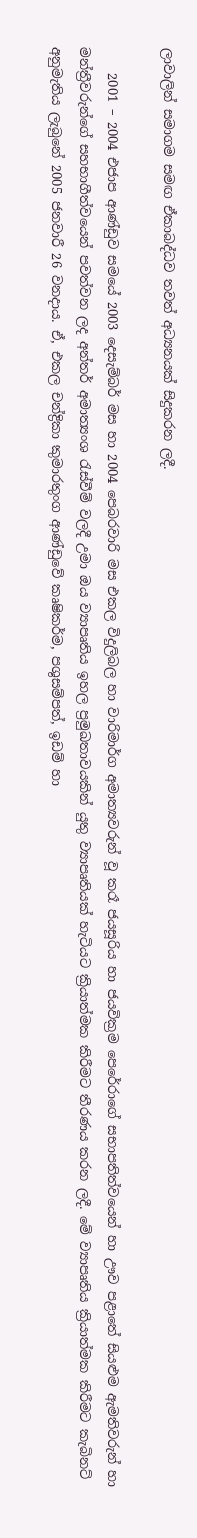ලාවාලින් සමාගම සමඟ ඒකාබද්ධව තවත් අධ්‍යනයක් සිදුකරන ලදී.

    2001 – 2004 එජාප ආණ්ඩුව සමයේ 2003 දෙසැම්බර් මස හා 2004 පෙබරවාරි මස එකල විදුලිබල හා වාරිමාර්ග අමාත්‍යවරුන් වූ කරෑ ජයසූරිය හා ජයවික්‍රම පෙරේරාගේ සභාපතිත්වයෙන් හා ඌව පළාතේ සියළුම ඇමතිවරුන් හා මන්ත්‍රීවරුන්ගේ සහභාගීත්වයෙන් පවත්වන ලද අන්තර් අමාත්‍යංශ රැස්වීම් වලදී උමා ඔය ව්‍යාපෘතිය ඉහල ප්‍රමුඛතාවයකින් යුතු ව්‍යාපෘතියක් හැටියට ක්‍රියාත්මක කිරීමට තීරණය කරන ලදී. මේ ව්‍යාපෘතිය ක්‍රියාත්මක කිරීමට කැබිනට් අනුමැතිය ලැබුනේ 2005 ජනවාරී 26 වනදාය. ඒ, එකල චන්ද්‍රිකා කුමාරතුංග ආණ්ඩුවේ කෘෂිකර්ම, පශුසම්පත්, ඉඩම් හා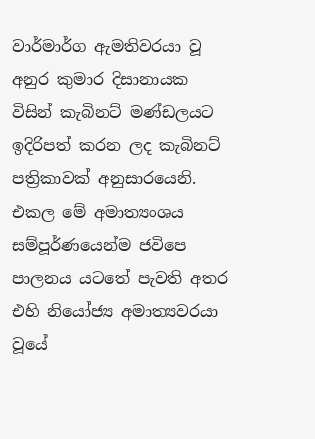වාර්මාර්ග ඇමතිවරයා වූ අනුර කුමාර දිසානායක විසින් කැබිනට් මණ්ඩලයට ඉදිරිපත් කරන ලද කැබිනට් පත්‍රිකාවක් අනුසාරයෙනි. එකල මේ අමාත්‍යංශය සම්පූර්ණයෙන්ම ජවිපෙ පාලනය යටතේ පැවති අතර එහි නියෝජ්‍ය අමාත්‍යවරයා වූයේ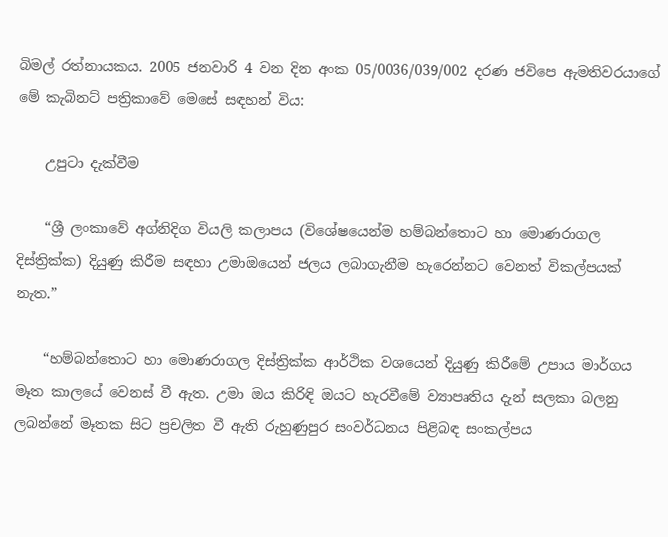බිමල් රත්නායකය. 2005 ජනවාරි 4 වන දින අංක 05/0036/039/002 දරණ ජවිපෙ ඇමතිවරයාගේ මේ කැබිනට් පත්‍රිකාවේ මෙසේ සඳහන් විය:

    උපුටා දැක්වීම

    “ශ්‍රී ලංකාවේ අග්නිදිග වියලි කලාපය (විශේෂයෙන්ම හම්බන්තොට හා මොණරාගල දිස්ත්‍රික්ක) දියුණු කිරීම සඳහා උමාඔයෙන් ජලය ලබාගැනීම හැරෙන්නට වෙනත් විකල්පයක් නැත.”

    “හම්බන්තොට හා මොණරාගල දිස්ත්‍රික්ක ආර්ථික වශයෙන් දියුණු කිරීමේ උපාය මාර්ගය මෑත කාලයේ වෙනස් වී ඇත. උමා ඔය කිරිඳි ඔයට හැරවීමේ ව්‍යාපෘතිය දැන් සලකා බලනු ලබන්නේ මෑතක සිට ප්‍රචලිත වී ඇති රුහුණුපුර සංවර්ධනය පිළිබඳ සංකල්පය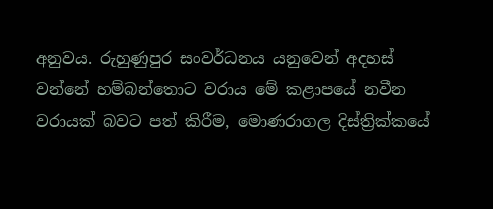අනුවය. රුහුණුපුර සංවර්ධනය යනුවෙන් අදහස් වන්නේ හම්බන්තොට වරාය මේ කළාපයේ නවීන වරායක් බවට පත් කිරීම, මොණරාගල දිස්ත්‍රික්කයේ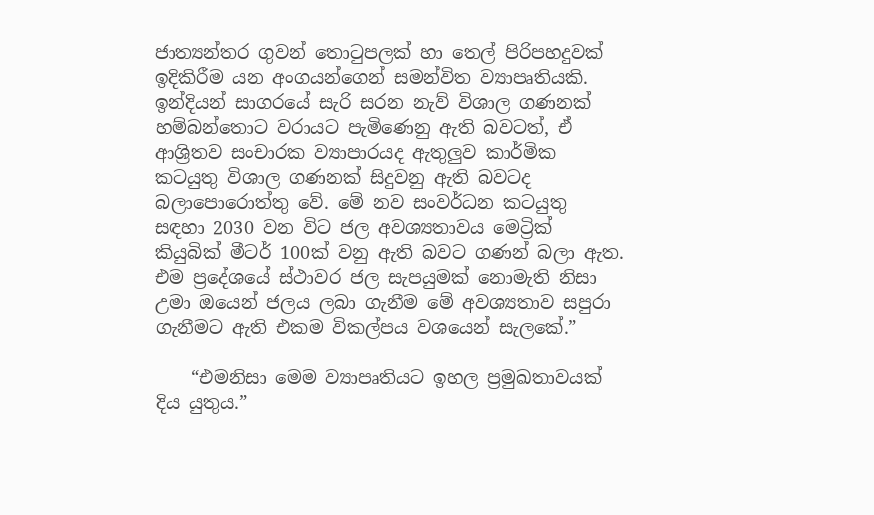ජාත්‍යන්තර ගුවන් තොටුපලක් හා තෙල් පිරිපහදුවක් ඉදිකිරීම යන අංගයන්ගෙන් සමන්විත ව්‍යාපෘතියකි. ඉන්දියන් සාගරයේ සැරි සරන නැව් විශාල ගණනක් හම්බන්තොට වරායට පැමිණෙනු ඇති බවටත්, ඒ ආශ්‍රිතව සංචාරක ව්‍යාපාරයද ඇතුලුව කාර්මික කටයුතු විශාල ගණනක් සිදුවනු ඇති බවටද බලාපොරොත්තු වේ. මේ නව සංවර්ධන කටයුතු සඳහා 2030 වන විට ජල අවශ්‍යතාවය මෙට්‍රික් කියුබික් මීටර් 100ක් වනු ඇති බවට ගණන් බලා ඇත. එම ප්‍රදේශයේ ස්ථාවර ජල සැපයුමක් නොමැති නිසා උමා ඔයෙන් ජලය ලබා ගැනීම මේ අවශ්‍යතාව සපුරා ගැනීමට ඇති එකම විකල්පය වශයෙන් සැලකේ.”

    “එමනිසා මෙම ව්‍යාපෘතියට ඉහල ප්‍රමුඛතාවයක් දිය යුතුය.”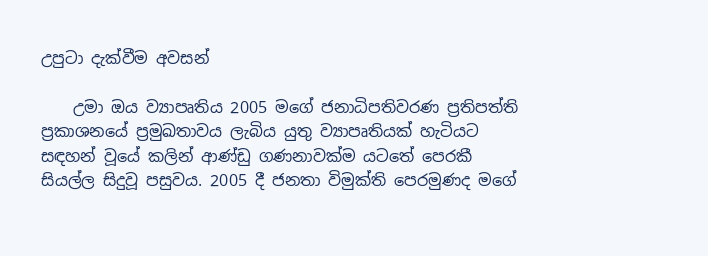උපුටා දැක්වීම අවසන්

    උමා ඔය ව්‍යාපෘතිය 2005 මගේ ජනාධිපතිවරණ ප්‍රතිපත්ති ප්‍රකාශනයේ ප්‍රමුඛතාවය ලැබිය යුතු ව්‍යාපෘතියක් හැටියට සඳහන් වූයේ කලින් ආණ්ඩු ගණනාවක්ම යටතේ පෙරකී සියල්ල සිදුවූ පසුවය. 2005 දී ජනතා විමුක්ති පෙරමුණද මගේ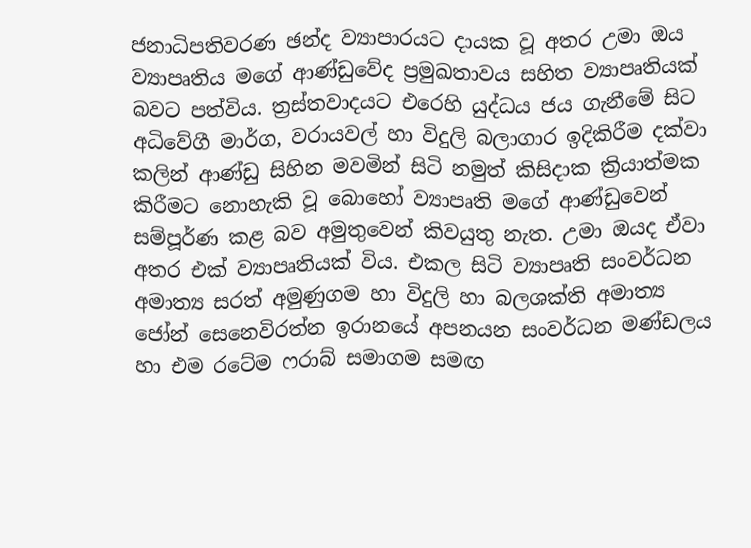ජනාධිපතිවරණ ඡන්ද ව්‍යාපාරයට දායක වූ අතර උමා ඔය ව්‍යාපෘතිය මගේ ආණ්ඩුවේද ප්‍රමුඛතාවය සහිත ව්‍යාපෘතියක් බවට පත්විය. ත්‍රස්තවාදයට එරෙහි යුද්ධය ජය ගැනීමේ සිට අධිවේගී මාර්ග, වරායවල් හා විදුලි බලාගාර ඉදිකිරීම දක්වා කලින් ආණ්ඩු සිහින මවමින් සිටි නමුත් කිසිදාක ක්‍රියාත්මක කිරීමට නොහැකි වූ බොහෝ ව්‍යාපෘති මගේ ආණ්ඩුවෙන් සම්පූර්ණ කළ බව අමුතුවෙන් කිවයුතු නැත. උමා ඔයද ඒවා අතර එක් ව්‍යාපෘතියක් විය. එකල සිටි ව්‍යාපෘති සංවර්ධන අමාත්‍ය සරත් අමුණුගම හා විදුලි හා බලශක්ති අමාත්‍ය ජෝන් සෙනෙවිරත්න ඉරානයේ අපනයන සංවර්ධන මණ්ඩලය හා එම රටේම ෆරාබ් සමාගම සමඟ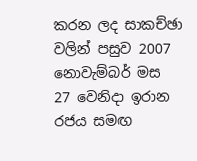කරන ලද සාකච්ඡා වලින් පසුව 2007 නොවැම්බර් මස 27 වෙනිදා ඉරාන රජය සමඟ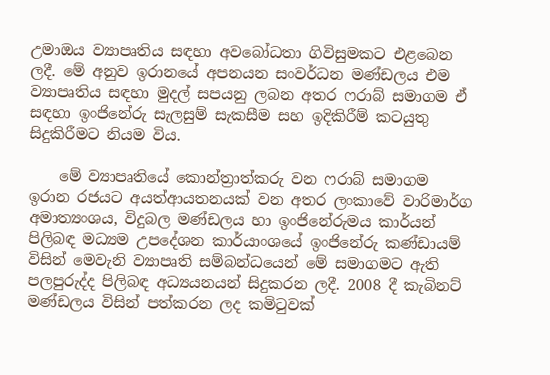උමාඔය ව්‍යාපෘතිය සඳහා අවබෝධතා ගිවිසුමකට එළබෙන ලදී. මේ අනුව ඉරානයේ අපනයන සංවර්ධන මණ්ඩලය එම ව්‍යාපෘතිය සඳහා මුදල් සපයනු ලබන අතර ෆරාබ් සමාගම ඒ සඳහා ඉංජිනේරු සැලසුම් සැකසීම සහ ඉදිකිරීම් කටයුතු සිදුකිරීමට නියම විය.

    මේ ව්‍යාපෘතියේ කොන්ත්‍රාත්කරු වන ෆරාබ් සමාගම ඉරාන රජයට අයත්ආයතනයක් වන අතර ලංකාවේ වාරිමාර්ග අමාත්‍යංශය, විදුබල මණ්ඩලය හා ඉංජිනේරුමය කාර්යන් පිලිබඳ මධ්‍යම උපදේශන කාර්යාංශයේ ඉංජිනේරු කණ්ඩායම් විසින් මෙවැනි ව්‍යාපෘති සම්බන්ධයෙන් මේ සමාගමට ඇති පලපුරුද්ද පිලිබඳ අධ්‍යයනයන් සිදුකරන ලදී. 2008 දී කැබිනට් මණ්ඩලය විසින් පත්කරන ලද කමිටුවක්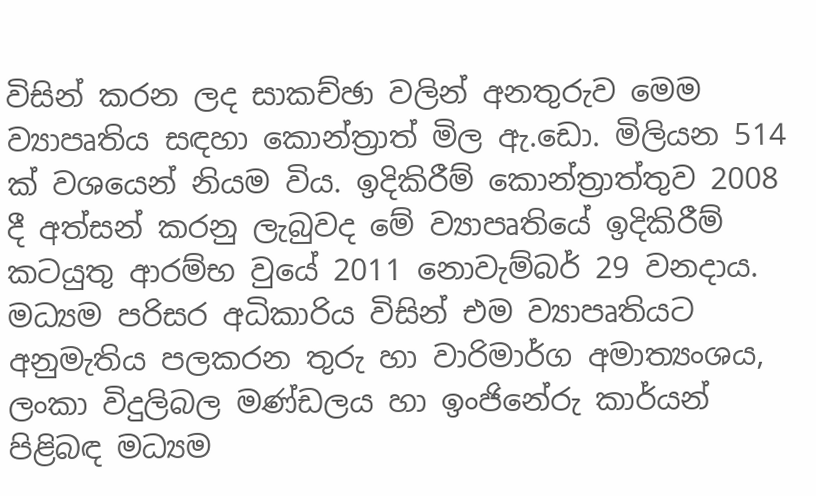විසින් කරන ලද සාකච්ඡා වලින් අනතුරුව මෙම ව්‍යාපෘතිය සඳහා කොන්ත්‍රාත් මිල ඇ.ඩො. මිලියන 514 ක් වශයෙන් නියම විය. ඉදිකිරීම් කොන්ත්‍රාත්තුව 2008 දී අත්සන් කරනු ලැබුවද මේ ව්‍යාපෘතියේ ඉදිකිරීම් කටයුතු ආරම්භ වුයේ 2011 නොවැම්බර් 29 වනදාය. මධ්‍යම පරිසර අධිකාරිය විසින් එම ව්‍යාපෘතියට අනුමැතිය පලකරන තුරු හා වාරිමාර්ග අමාත්‍යංශය, ලංකා විදුලිබල මණ්ඩලය හා ඉංජිනේරු කාර්යන් පිළිබඳ මධ්‍යම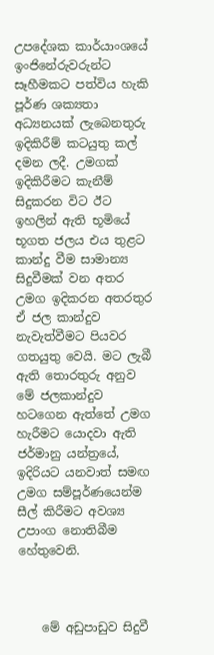උපදේශක කාර්යාංශයේ ඉංජිනේරුවරුන්ට සෑහීමකට පත්විය හැකි පූර්ණ ශක්‍යතා අධ්‍යනයක් ලැබෙනතුරු ඉදිකිරීම් කටයුතු කල් දමන ලදී. උමගක් ඉදිකිරීමට කැනීම් සිදුකරන විට ඊට ඉහලින් ඇති භූමියේ භූගත ජලය එය තුළට කාන්දු වීම සාමාන්‍ය සිදුවීමක් වන අතර උමග ඉදිකරන අතරතුර ඒ ජල කාන්දුව නැවැත්වීමට පියවර ගතයුතු වෙයි. මට ලැබී ඇති තොරතුරු අනුව මේ ජලකාන්දුව හටගෙන ඇත්තේ උමග හැරීමට යොදවා ඇති ජර්මානු යන්ත්‍රයේ, ඉදිරියට යනවාත් සමඟ උමග සම්පූර්ණයෙන්ම සීල් කිරීමට අවශ්‍ය උපාංග නොතිබීම හේතුවෙනි.



    මේ අඩුපාඩුව සිදුවී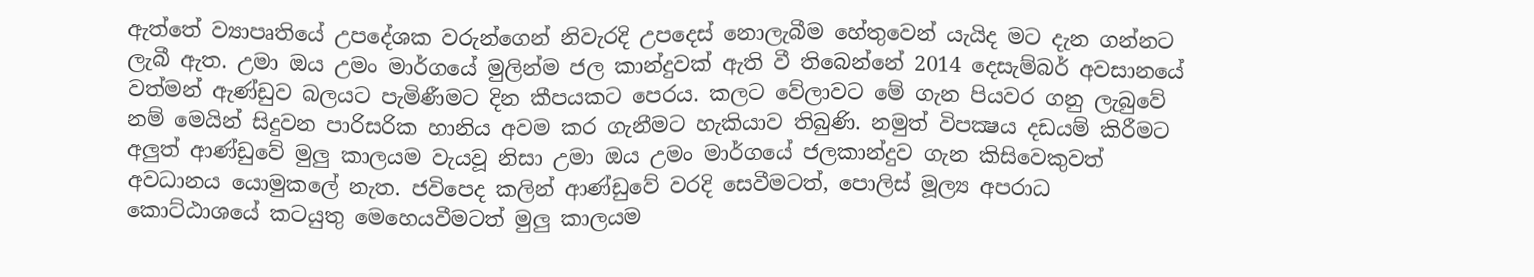ඇත්තේ ව්‍යාපෘතියේ උපදේශක වරුන්ගෙන් නිවැරදි උපදෙස් නොලැබීම හේතුවෙන් යැයිද මට දැන ගන්නට ලැබී ඇත. උමා ඔය උමං මාර්ගයේ මුලින්ම ජල කාන්දුවක් ඇති වී තිබෙන්නේ 2014 දෙසැම්බර් අවසානයේ වත්මන් ඇණ්ඩුව බලයට පැමිණීමට දින කීපයකට පෙරය. කලට වේලාවට මේ ගැන පියවර ගනු ලැබුවේ නම් මෙයින් සිදුවන පාරිසරික හානිය අවම කර ගැනීමට හැකියාව තිබුණි. නමුත් විපක්‍ෂය දඩයම් කිරීමට අලුත් ආණ්ඩුවේ මුලු කාලයම වැයවූ නිසා උමා ඔය උමං මාර්ගයේ ජලකාන්දුව ගැන කිසිවෙකුවත් අවධානය යොමුකලේ නැත. ජවිපෙද කලින් ආණ්ඩුවේ වරදි සෙවීමටත්, පොලිස් මූල්‍ය අපරාධ කොට්ඨාශයේ කටයුතු මෙහෙයවීමටත් මුලු කාලයම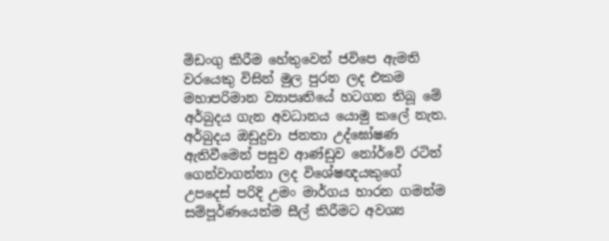මිඩංගු කිරීම හේතුවෙන් ජවිපෙ ඇමති වරයෙකු විසින් මුල පුරන ලද එකම මහාපරිමාන ව්‍යාපෘතියේ හටගන තිබූ මේ අර්බුදය ගැන අවධානය යොමු කලේ නැත. අර්බුදය ඔඩුදුවා ජනතා උද්ඝෝෂණ ඇතිවීමෙන් පසුව ආණ්ඩුව නෝර්වේ රටින් ගෙන්වාගන්නා ලද විශේෂඥයකුගේ උපදෙස් පරිදි උමං මාර්ගය හාරන ගමන්ම සම්පූර්ණයෙන්ම සීල් කිරීමට අවශ්‍ය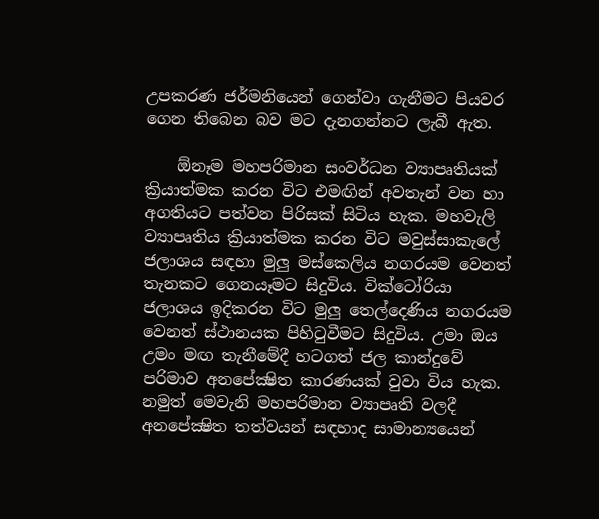උපකරණ ජර්මනියෙන් ගෙන්වා ගැනීමට පියවර ගෙන තිබෙන බව මට දැනගන්නට ලැබී ඇත.

    ඕනෑම මහපරිමාන සංවර්ධන ව්‍යාපෘතියක් ක්‍රියාත්මක කරන විට එමඟින් අවතැන් වන හා අගතියට පත්වන පිරිසක් සිටිය හැක. මහවැලි ව්‍යාපෘතිය ක්‍රියාත්මක කරන විට මවුස්සාකැලේ ජලාශය සඳහා මුලු මස්කෙලිය නගරයම වෙනත් තැනකට ගෙනයෑමට සිදුවිය. වික්ටෝරියා ජලාශය ඉදිකරන විට මුලු තෙල්දෙණිය නගරයම වෙනත් ස්ථානයක පිහිටුවීමට සිදුවිය. උමා ඔය උමං මඟ තැනීමේදී හටගත් ජල කාන්දුවේ පරිමාව අනපේක්‍ෂිත කාරණයක් වුවා විය හැක. නමුත් මෙවැනි මහපරිමාන ව්‍යාපෘති වලදී අනපේක්‍ෂිත තත්වයන් සඳහාද සාමාන්‍යයෙන්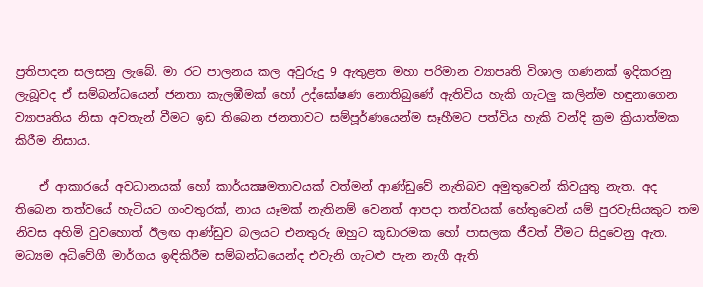ප්‍රතිපාදන සලසනු ලැබේ. මා රට පාලනය කල අවුරුදු 9 ඇතුළත මහා පරිමාන ව්‍යාපෘති විශාල ගණනක් ඉදිකරනු ලැබූවද ඒ සම්බන්ධයෙන් ජනතා කැලඹීමක් හෝ උද්ඝෝෂණ නොතිබුණේ ඇතිවිය හැකි ගැටලු කලින්ම හඳුනාගෙන ව්‍යාපෘතිය නිසා අවතැන් වීමට ඉඩ තිබෙන ජනතාවට සම්පූර්ණයෙන්ම සෑහීමට පත්විය හැකි වන්දි ක්‍රම ක්‍රියාත්මක කිරීම නිසාය.

    ඒ ආකාරයේ අවධානයක් හෝ කාර්යක්‍ෂමතාවයක් වත්මන් ආණ්ඩුවේ නැතිබව අමුතුවෙන් කිවයුතු නැත. අද තිබෙන තත්වයේ හැටියට ගංවතුරක්, නාය යෑමක් නැතිනම් වෙනත් ආපදා තත්වයක් හේතුවෙන් යම් පුරවැසියකුට තම නිවස අහිමි වුවහොත් ඊලඟ ආණ්ඩුව බලයට එනතුරු ඔහුට කූඩාරමක හෝ පාසලක ජීවත් වීමට සිදුවෙනු ඇත. මධ්‍යම අධිවේගී මාර්ගය ඉඳිකිරීම සම්බන්ධයෙන්ද එවැනි ගැටළු පැන නැගී ඇති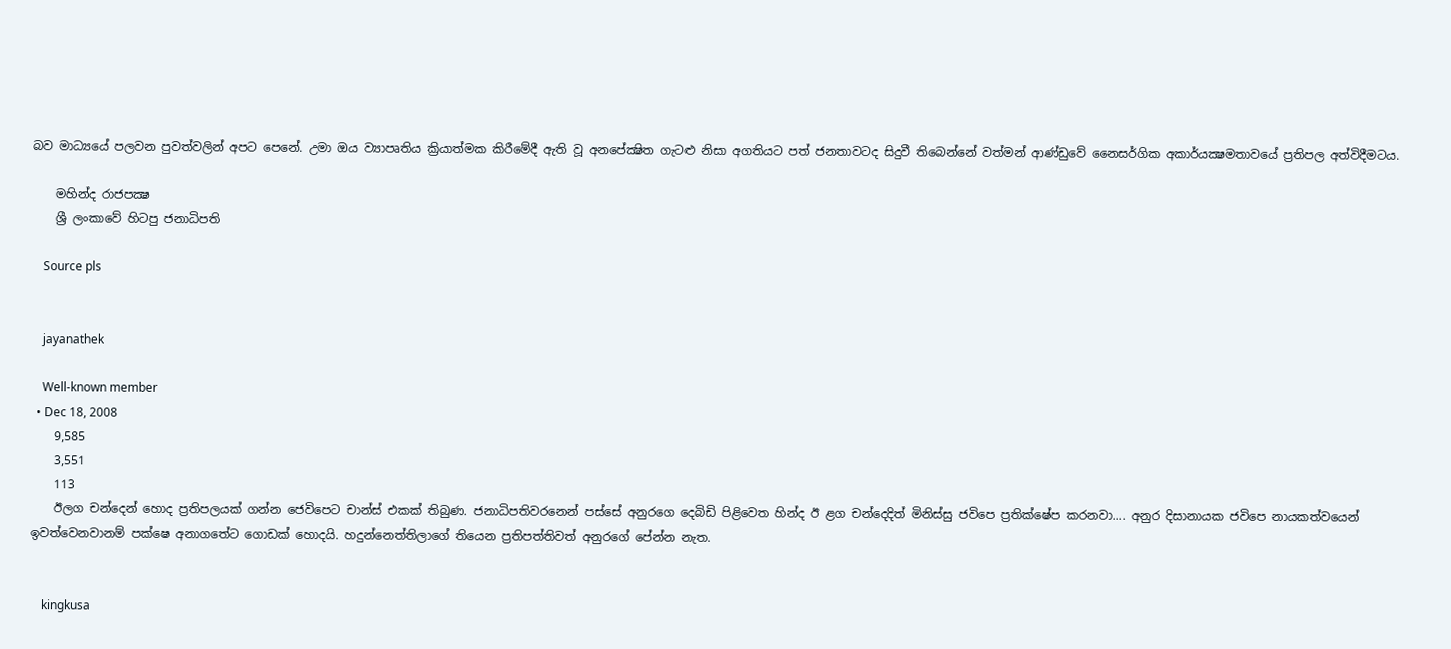බව මාධ්‍යයේ පලවන පුවත්වලින් අපට පෙනේ. උමා ඔය ව්‍යාපෘතිය ක්‍රියාත්මක කිරීමේදී ඇති වූ අනපේක්‍ෂිත ගැටළු නිසා අගතියට පත් ජනතාවටද සිදුවී තිබෙන්නේ වත්මන් ආණ්ඩුවේ නෛසර්ගික අකාර්යක්‍ෂමතාවයේ ප්‍රතිපල අත්විදීමටය.

    මහින්ද රාජපක්‍ෂ
    ශ්‍රී ලංකාවේ හිටපු ජනාධිපති

    Source pls


    jayanathek

    Well-known member
  • Dec 18, 2008
    9,585
    3,551
    113
    ඊලග චන්දෙන් හොද ප්‍රතිපලයක් ගන්න ජෙවිපෙට චාන්ස් එකක් තිබුණ. ජනාධිපතිවරනෙන් පස්සේ අනුරගෙ දෙබිඩි පිළිවෙත හින්ද ඊ ළග චන්දෙදිත් මිනිස්සු ජවිපෙ ප්‍රතික්ෂේප කරනවා.... අනුර දිසානායක ජවිපෙ නායකත්වයෙන් ඉවත්වෙනවානම් පක්ෂෙ අනාගතේට ගොඩක් හොදයි. හදුන්නෙත්තිලාගේ තියෙන ප්‍රතිපත්තිවත් අනුරගේ පේන්න නැත.


    kingkusa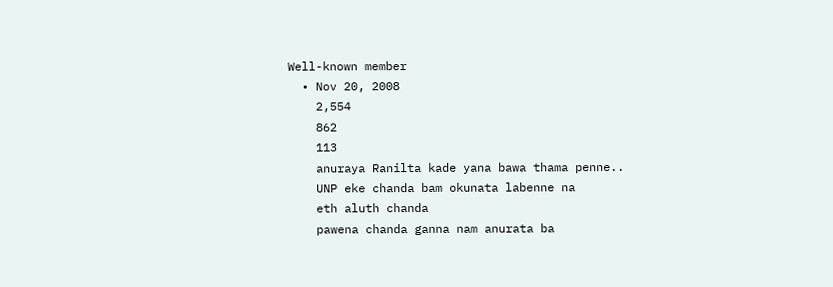Well-known member
  • Nov 20, 2008
    2,554
    862
    113
    anuraya Ranilta kade yana bawa thama penne..
    UNP eke chanda bam okunata labenne na
    eth aluth chanda
    pawena chanda ganna nam anurata ba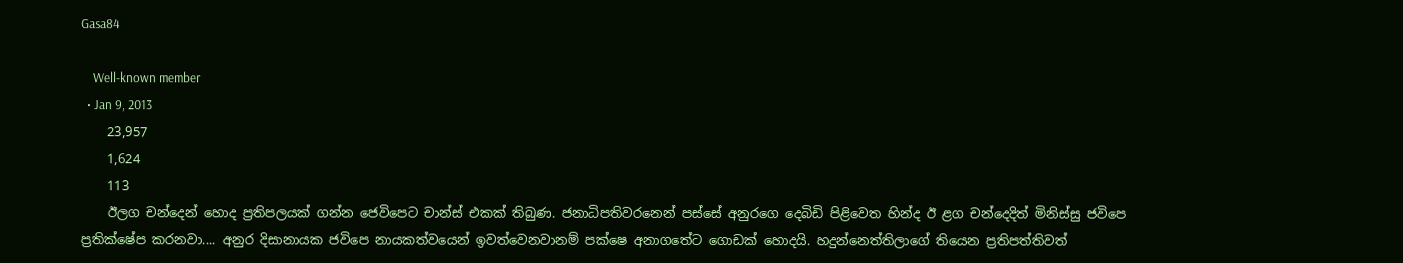Gasa84

    Well-known member
  • Jan 9, 2013
    23,957
    1,624
    113
    ඊලග චන්දෙන් හොද ප්‍රතිපලයක් ගන්න ජෙවිපෙට චාන්ස් එකක් තිබුණ. ජනාධිපතිවරනෙන් පස්සේ අනුරගෙ දෙබිඩි පිළිවෙත හින්ද ඊ ළග චන්දෙදිත් මිනිස්සු ජවිපෙ ප්‍රතික්ෂේප කරනවා.... අනුර දිසානායක ජවිපෙ නායකත්වයෙන් ඉවත්වෙනවානම් පක්ෂෙ අනාගතේට ගොඩක් හොදයි. හදුන්නෙත්තිලාගේ තියෙන ප්‍රතිපත්තිවත්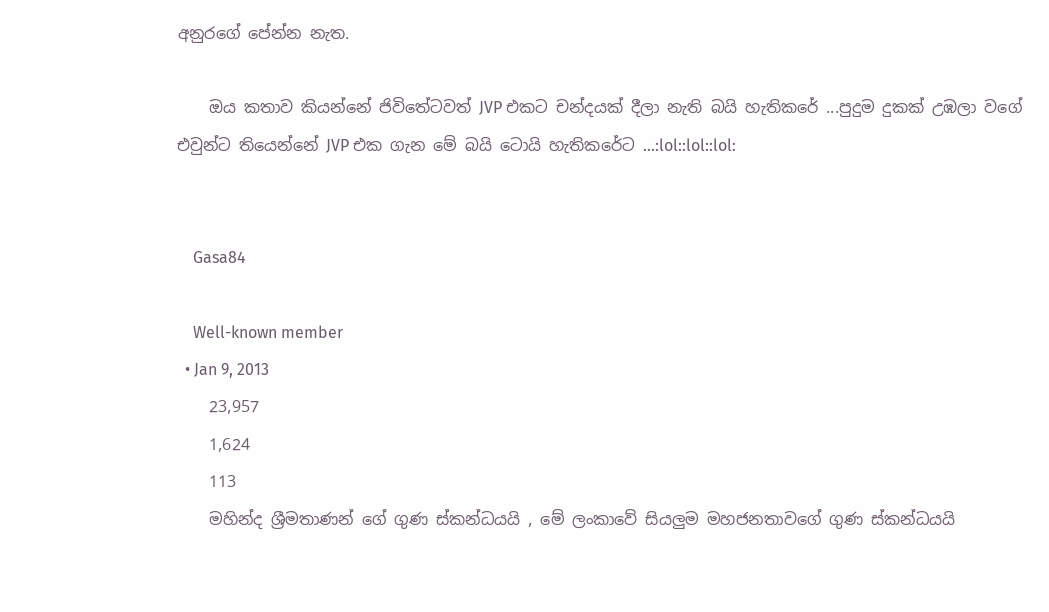අනුරගේ පේන්න නැත.

    ඔය කතාව කියන්නේ ජිවිතේටවත් JVP එකට චන්දයක් දීලා නැති බයි හැතිකරේ ...පුදුම දුකක් උඹලා වගේ එවුන්ට තියෙන්නේ JVP එක ගැන මේ බයි ටොයි හැතිකරේට ...:lol::lol::lol:


    Gasa84

    Well-known member
  • Jan 9, 2013
    23,957
    1,624
    113
    මහින්ද ශ්‍රීමතාණන් ගේ ගුණ ස්කන්ධයයි , මේ ලංකාවේ සියලුම මහජනතාවගේ ගුණ ස්කන්ධයයි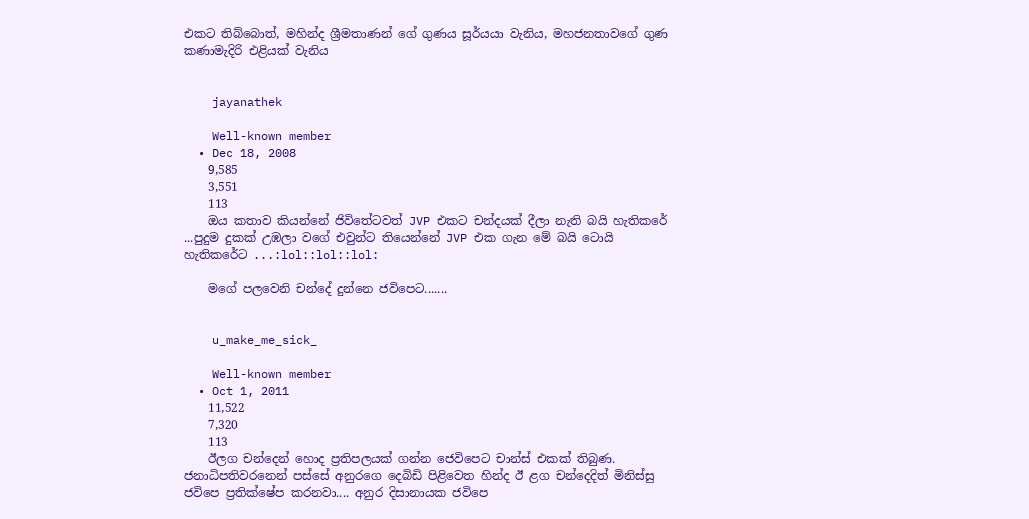එකට තිබ්බොත්, මහින්ද ශ්‍රීමතාණන් ගේ ගුණය සූර්යයා වැනිය, මහජනතාවගේ ගුණ කණාමැදිරි එළියක් වැනිය


    jayanathek

    Well-known member
  • Dec 18, 2008
    9,585
    3,551
    113
    ඔය කතාව කියන්නේ ජිවිතේටවත් JVP එකට චන්දයක් දීලා නැති බයි හැතිකරේ ...පුදුම දුකක් උඹලා වගේ එවුන්ට තියෙන්නේ JVP එක ගැන මේ බයි ටොයි හැතිකරේට ...:lol::lol::lol:

    මගේ පලවෙනි චන්දේ දුන්නෙ ජවිපෙට.......


    u_make_me_sick_

    Well-known member
  • Oct 1, 2011
    11,522
    7,320
    113
    ඊලග චන්දෙන් හොද ප්‍රතිපලයක් ගන්න ජෙවිපෙට චාන්ස් එකක් තිබුණ. ජනාධිපතිවරනෙන් පස්සේ අනුරගෙ දෙබිඩි පිළිවෙත හින්ද ඊ ළග චන්දෙදිත් මිනිස්සු ජවිපෙ ප්‍රතික්ෂේප කරනවා.... අනුර දිසානායක ජවිපෙ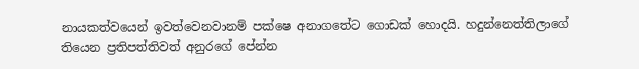නායකත්වයෙන් ඉවත්වෙනවානම් පක්ෂෙ අනාගතේට ගොඩක් හොදයි. හදුන්නෙත්තිලාගේ තියෙන ප්‍රතිපත්තිවත් අනුරගේ පේන්න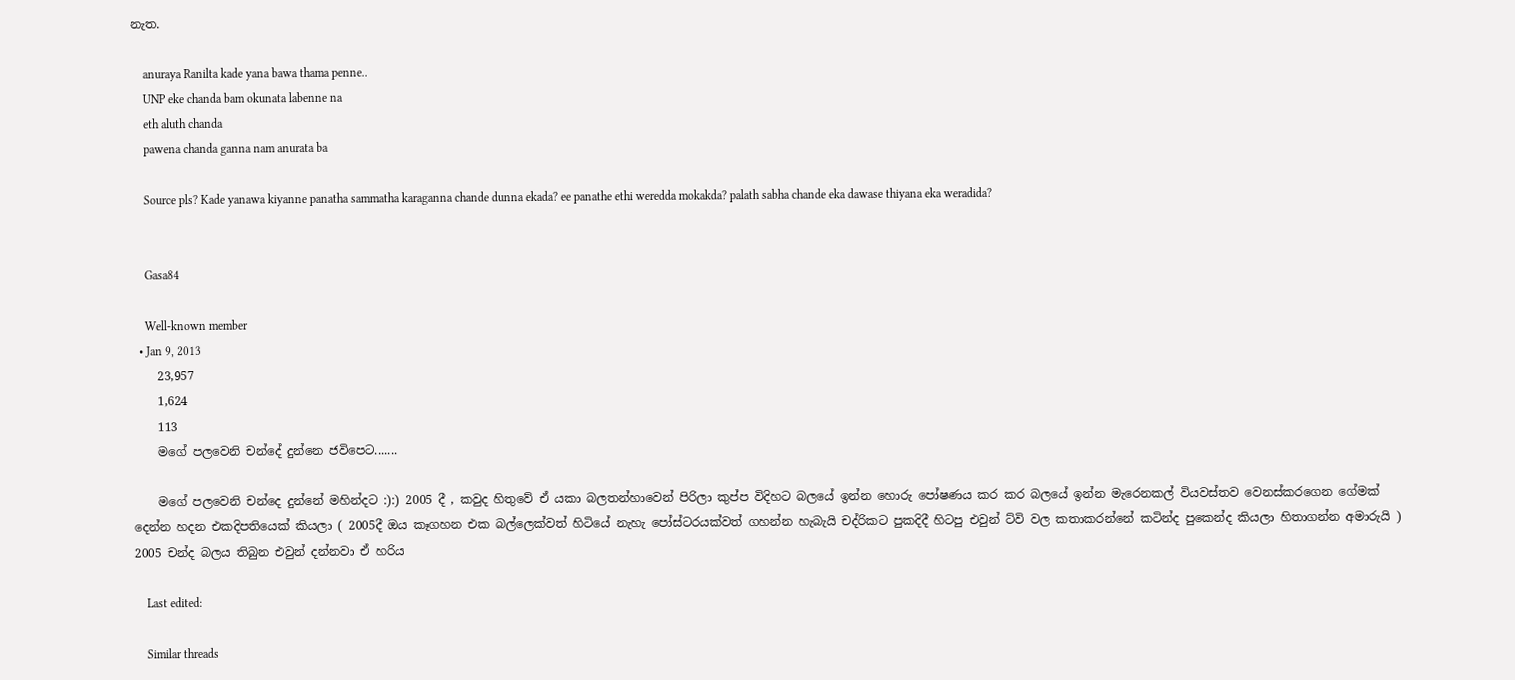නැත.

    anuraya Ranilta kade yana bawa thama penne..
    UNP eke chanda bam okunata labenne na
    eth aluth chanda
    pawena chanda ganna nam anurata ba

    Source pls? Kade yanawa kiyanne panatha sammatha karaganna chande dunna ekada? ee panathe ethi weredda mokakda? palath sabha chande eka dawase thiyana eka weradida?


    Gasa84

    Well-known member
  • Jan 9, 2013
    23,957
    1,624
    113
    මගේ පලවෙනි චන්දේ දුන්නෙ ජවිපෙට.......

    මගේ පලවෙනි චන්දෙ දුන්නේ මහින්දට :):) 2005 දී , කවුද හිතුවේ ඒ යකා බලතන්හාවෙන් පිරිලා කුප්ප විදිහට බලයේ ඉන්න හොරු පෝෂණය කර කර බලයේ ඉන්න මැරෙනකල් වියවස්තව වෙනස්කරගෙන ගේමක් දෙන්න හදන එකදිපතියෙක් කියලා ( 2005දී ඔය කෑගහන එක බල්ලෙක්වත් හිටියේ නැහැ පෝස්ටරයක්වත් ගහන්න හැබැයි චද්රිකට පුකදිදී හිටපු එවුන් ට්වි වල කතාකරන්නේ කටින්ද පුකෙන්ද කියලා හිතාගන්න අමාරුයි ) 2005 චන්ද බලය තිබුන එවුන් දන්නවා ඒ හරිය

    Last edited:

    Similar threads